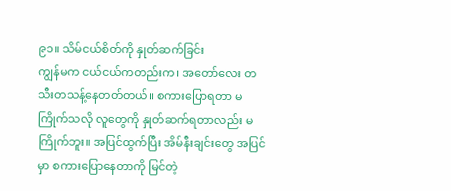၉၁။ သိမ်ငယ်စိတ်ကို နှုတ်ဆက်ခြင်း
ကျွန်မက ငယ်ငယ်ကတည်းက၊ အတော်လေး တသီးတသန့်နေတတ်တယ်။ စကားပြောရတာ မကြိုက်သလို လူတွေကို နှုတ်ဆက်ရတာလည်း မကြိုက်ဘူး။ အပြင်ထွက်ပြီး အိမ်နီးချင်းတွေ အပြင်မှာ စကားပြောနေတာကို မြင်တဲ့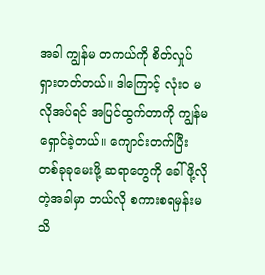အခါ ကျွန်မ တကယ်ကို စိတ်လှုပ်ရှားတတ်တယ်။ ဒါကြောင့် လုံးဝ မလိုအပ်ရင် အပြင်ထွက်တာကို ကျွန်မ ရှောင်ခဲ့တယ်။ ကျောင်းတက်ပြီး တစ်ခုခုမေးဖို့ ဆရာတွေကို ခေါ်ဖို့လိုတဲ့အခါမှာ ဘယ်လို စကားစရမှန်းမသိ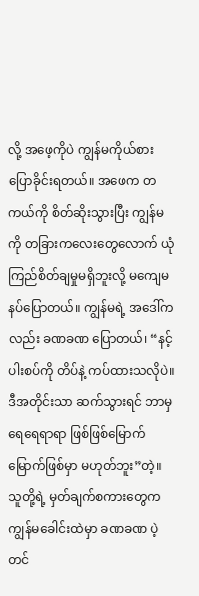လို့ အဖေ့ကိုပဲ ကျွန်မကိုယ်စား ပြောခိုင်းရတယ်။ အဖေက တကယ်ကို စိတ်ဆိုးသွားပြီး ကျွန်မကို တခြားကလေးတွေလောက် ယုံကြည်စိတ်ချမှုမရှိဘူးလို့ မကျေမနပ်ပြောတယ်။ ကျွန်မရဲ့ အဒေါ်ကလည်း ခဏခဏ ပြောတယ်၊ “နင့်ပါးစပ်ကို တိပ်နဲ့ ကပ်ထားသလိုပဲ။ ဒီအတိုင်းသာ ဆက်သွားရင် ဘာမှ ရေရေရာရာ ဖြစ်ဖြစ်မြောက်မြောက်ဖြစ်မှာ မဟုတ်ဘူး”တဲ့။ သူတို့ရဲ့ မှတ်ချက်စကားတွေက ကျွန်မခေါင်းထဲမှာ ခဏခဏ ပဲ့တင်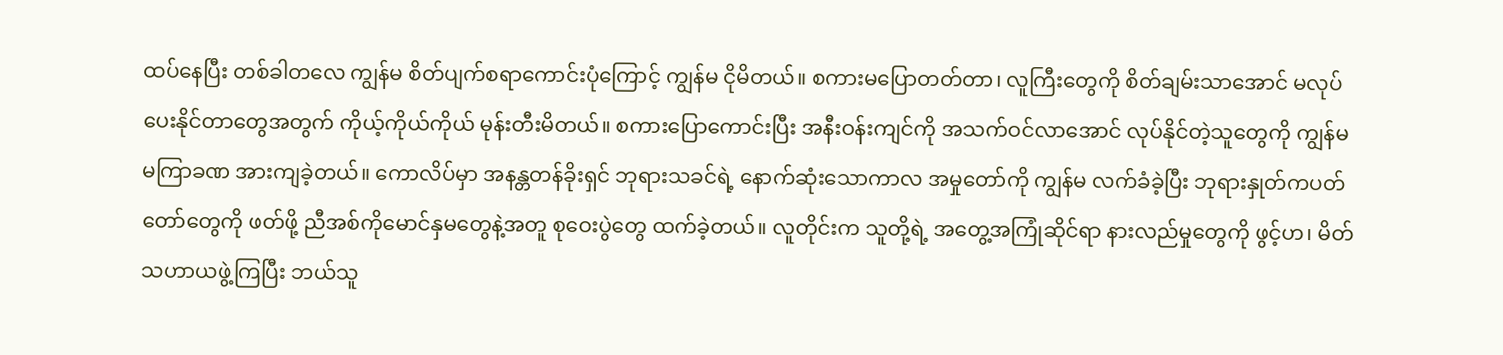ထပ်နေပြီး တစ်ခါတလေ ကျွန်မ စိတ်ပျက်စရာကောင်းပုံကြောင့် ကျွန်မ ငိုမိတယ်။ စကားမပြောတတ်တာ၊ လူကြီးတွေကို စိတ်ချမ်းသာအောင် မလုပ်ပေးနိုင်တာတွေအတွက် ကိုယ့်ကိုယ်ကိုယ် မုန်းတီးမိတယ်။ စကားပြောကောင်းပြီး အနီးဝန်းကျင်ကို အသက်ဝင်လာအောင် လုပ်နိုင်တဲ့သူတွေကို ကျွန်မ မကြာခဏ အားကျခဲ့တယ်။ ကောလိပ်မှာ အနန္တတန်ခိုးရှင် ဘုရားသခင်ရဲ့ နောက်ဆုံးသောကာလ အမှုတော်ကို ကျွန်မ လက်ခံခဲ့ပြီး ဘုရားနှုတ်ကပတ်တော်တွေကို ဖတ်ဖို့ ညီအစ်ကိုမောင်နှမတွေနဲ့အတူ စုဝေးပွဲတွေ ထက်ခဲ့တယ်။ လူတိုင်းက သူတို့ရဲ့ အတွေ့အကြုံဆိုင်ရာ နားလည်မှုတွေကို ဖွင့်ဟ၊ မိတ်သဟာယဖွဲ့ကြပြီး ဘယ်သူ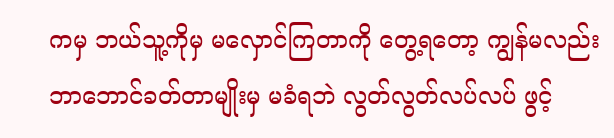ကမှ ဘယ်သူ့ကိုမှ မလှောင်ကြတာကို တွေ့ရတော့ ကျွန်မလည်း ဘာဘောင်ခတ်တာမျိုးမှ မခံရဘဲ လွတ်လွတ်လပ်လပ် ဖွင့်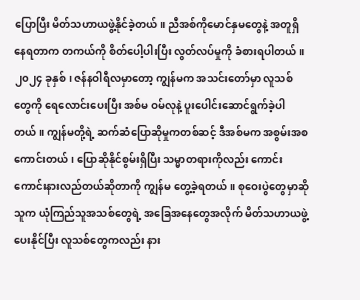ပြောပြီး မိတ်သဟာယဖွဲ့နိုင်ခဲ့တယ်။ ညီအစ်ကိုမောင်နှမတွေနဲ့ အတူရှိနေရတာက တကယ်ကို စိတ်ပေါ့ပါးပြီး လွတ်လပ်မှုကို ခံစားရပါတယ်။
၂၀၂၄ ခုနှစ်၊ ဇန်နဝါရီလမှာတော့ ကျွန်မက အသင်းတော်မှာ လူသစ်တွေကို ရေလောင်းပေးပြီး အစ်မ ဝမ်လုနဲ့ ပူးပေါင်းဆောင်ရွက်ခဲ့ပါတယ်။ ကျွန်မတို့ရဲ့ ဆက်ဆံပြောဆိုမှုကတစ်ဆင့် ဒီအစ်မက အစွမ်းအစကောင်းတယ်၊ ပြောဆိုနိုင်စွမ်းရှိပြီး သမ္မာတရားကိုလည်း ကောင်းကောင်းနားလည်တယ်ဆိုတာကို ကျွန်မ တွေ့ခဲ့ရတယ်။ စုဝေးပွဲတွေမှာဆို သူက ယုံကြည်သူအသစ်တွေရဲ့ အခြေအနေတွေအလိုက် မိတ်သဟာယဖွဲ့ပေးနိုင်ပြီး လူသစ်တွေကလည်း နား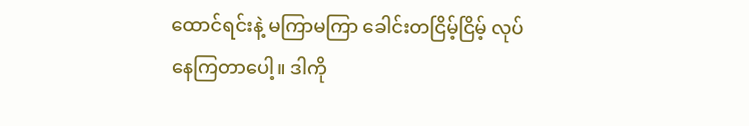ထောင်ရင်းနဲ့ မကြာမကြာ ခေါင်းတငြိမ့်ငြိမ့် လုပ်နေကြတာပေါ့။ ဒါကို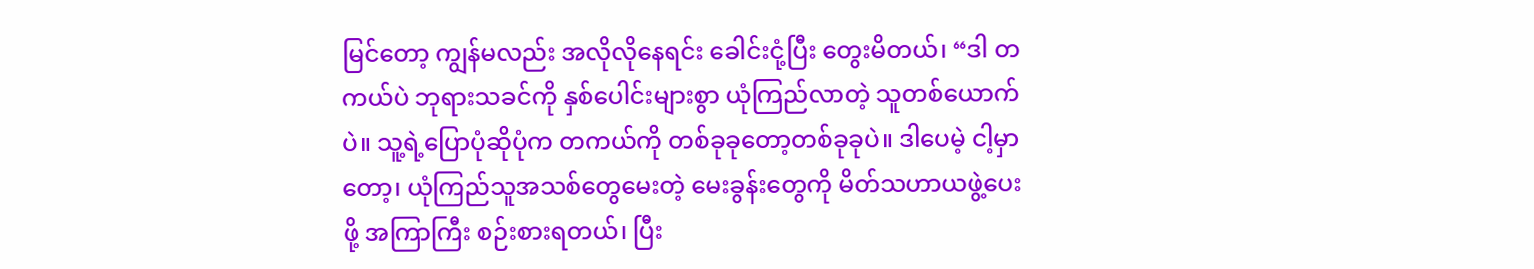မြင်တော့ ကျွန်မလည်း အလိုလိုနေရင်း ခေါင်းငုံ့ပြီး တွေးမိတယ်၊ “ဒါ တကယ်ပဲ ဘုရားသခင်ကို နှစ်ပေါင်းများစွာ ယုံကြည်လာတဲ့ သူတစ်ယောက်ပဲ။ သူ့ရဲ့ပြောပုံဆိုပုံက တကယ်ကို တစ်ခုခုတော့တစ်ခုခုပဲ။ ဒါပေမဲ့ ငါ့မှာတော့၊ ယုံကြည်သူအသစ်တွေမေးတဲ့ မေးခွန်းတွေကို မိတ်သဟာယဖွဲ့ပေးဖို့ အကြာကြီး စဉ်းစားရတယ်၊ ပြီး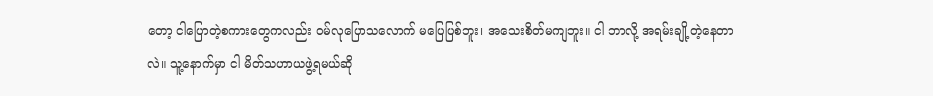တော့ ငါပြောတဲ့စကားတွေကလည်း ဝမ်လုပြောသလောက် မပြေပြစ်ဘူး၊ အသေးစိတ်မကျဘူး။ ငါ ဘာလို့ အရမ်းချို့တဲ့နေတာလဲ။ သူ့နောက်မှာ ငါ မိတ်သဟာယဖွဲ့ရမယ်ဆို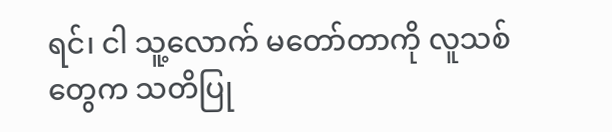ရင်၊ ငါ သူ့လောက် မတော်တာကို လူသစ်တွေက သတိပြု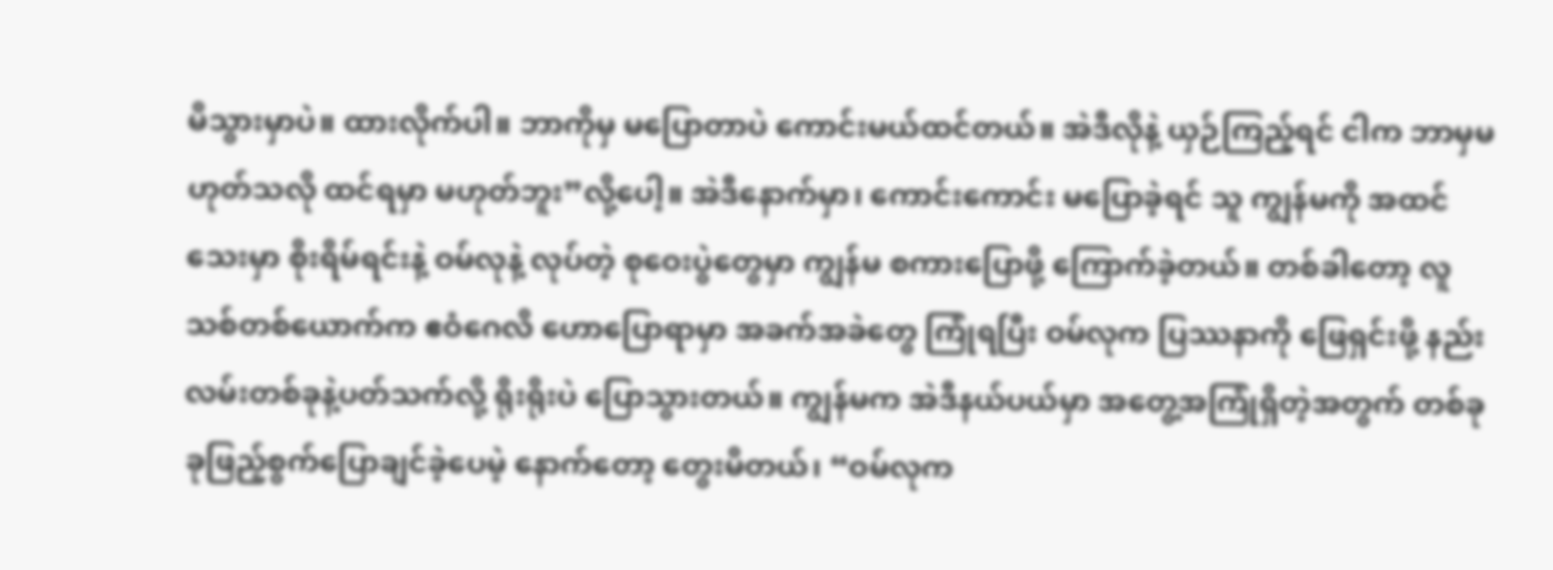မိသွားမှာပဲ။ ထားလိုက်ပါ။ ဘာကိုမှ မပြောတာပဲ ကောင်းမယ်ထင်တယ်။ အဲဒီလိုနဲ့ ယှဉ်ကြည့်ရင် ငါက ဘာမှမဟုတ်သလို ထင်ရမှာ မဟုတ်ဘူး”လို့ပေါ့။ အဲဒီနောက်မှာ၊ ကောင်းကောင်း မပြောခဲ့ရင် သူ ကျွန်မကို အထင်သေးမှာ စိုးရိမ်ရင်းနဲ့ ဝမ်လုနဲ့ လုပ်တဲ့ စုဝေးပွဲတွေမှာ ကျွန်မ စကားပြောဖို့ ကြောက်ခဲ့တယ်။ တစ်ခါတော့ လူသစ်တစ်ယောက်က ဧဝံဂေလိ ဟောပြောရာမှာ အခက်အခဲတွေ ကြုံရပြီး ဝမ်လုက ပြဿနာကို ဖြေရှင်းဖို့ နည်းလမ်းတစ်ခုနဲ့ပတ်သက်လို့ ရိုးရိုးပဲ ပြောသွားတယ်။ ကျွန်မက အဲဒီနယ်ပယ်မှာ အတွေ့အကြုံရှိတဲ့အတွက် တစ်ခုခုဖြည့်စွက်ပြောချင်ခဲ့ပေမဲ့ နောက်တော့ တွေးမိတယ်၊ “ဝမ်လုက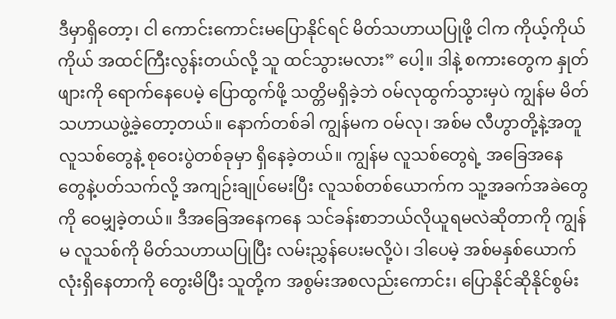ဒီမှာရှိတော့၊ ငါ ကောင်းကောင်းမပြောနိုင်ရင် မိတ်သဟာယပြုဖို့ ငါက ကိုယ့်ကိုယ်ကိုယ် အထင်ကြီးလွန်းတယ်လို့ သူ ထင်သွားမလား” ပေါ့။ ဒါနဲ့ စကားတွေက နှုတ်ဖျားကို ရောက်နေပေမဲ့ ပြောထွက်ဖို့ သတ္တိမရှိခဲ့ဘဲ ဝမ်လုထွက်သွားမှပဲ ကျွန်မ မိတ်သဟာယဖွဲ့ခဲ့တော့တယ်။ နောက်တစ်ခါ ကျွန်မက ဝမ်လု၊ အစ်မ လီဟွာတို့နဲ့အတူ လူသစ်တွေနဲ့ စုဝေးပွဲတစ်ခုမှာ ရှိနေခဲ့တယ်။ ကျွန်မ လူသစ်တွေရဲ့ အခြေအနေတွေနဲ့ပတ်သက်လို့ အကျဉ်းချုပ်မေးပြီး လူသစ်တစ်ယောက်က သူ့အခက်အခဲတွေကို ဝေမျှခဲ့တယ်။ ဒီအခြေအနေကနေ သင်ခန်းစာဘယ်လိုယူရမလဲဆိုတာကို ကျွန်မ လူသစ်ကို မိတ်သဟာယပြုပြီး လမ်းညွှန်ပေးမလို့ပဲ၊ ဒါပေမဲ့ အစ်မနှစ်ယောက်လုံးရှိနေတာကို တွေးမိပြီး သူတို့က အစွမ်းအစလည်းကောင်း၊ ပြောနိုင်ဆိုနိုင်စွမ်း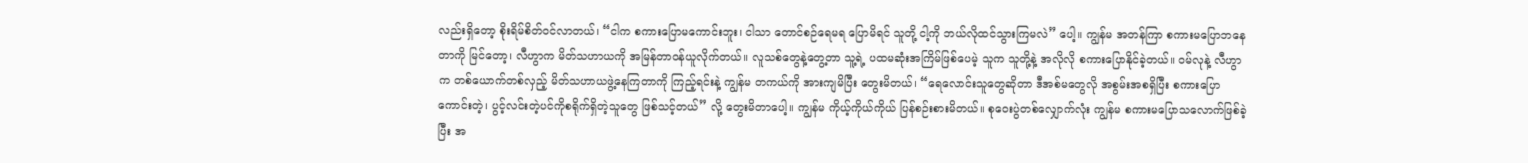လည်းရှိတော့ စိုးရိမ်စိတ်ဝင်လာတယ်၊ “ငါက စကားပြောမကောင်းဘူး၊ ငါသာ တောင်စဉ်ရေမရ ပြောမိရင် သူတို့ ငါ့ကို ဘယ်လိုထင်သွားကြမလဲ” ပေါ့။ ကျွန်မ အတန်ကြာ စကားမပြောဘနေတာကို မြင်တော့၊ လီဟွာက မိတ်သဟာယကို အမြန်တာဝန်ယူလိုက်တယ်။ လူသစ်တွေနဲ့တွေ့တာ သူ့ရဲ့ ပထမဆုံးအကြိမ်ဖြစ်ပေမဲ့ သူက သူတို့နဲ့ အလိုလို စကားပြောနိုင်ခဲ့တယ်။ ဝမ်လုနဲ့ လီဟွာက တစ်ယောက်တစ်လှည့် မိတ်သဟာယဖွဲ့နေကြတာကို ကြည့်ရင်းနဲ့ ကျွန်မ တကယ်ကို အားကျမိပြီး တွေးမိတယ်၊ “ရေလောင်းသူတွေဆိုတာ ဒီအစ်မတွေလို အစွမ်းအစရှိပြီး စကားပြောကောင်းတဲ့၊ ပွင့်လင်းတဲ့ပင်ကိုစရိုက်ရှိတဲ့သူတွေ ဖြစ်သင့်တယ်” လို့ တွေးမိတာပေါ့။ ကျွန်မ ကိုယ့်ကိုယ်ကိုယ် ပြန်စဉ်းစားမိတယ်။ စုဝေးပွဲတစ်လျှောက်လုံး ကျွန်မ စကားမပြောသလောက်ဖြစ်ခဲ့ပြီး အ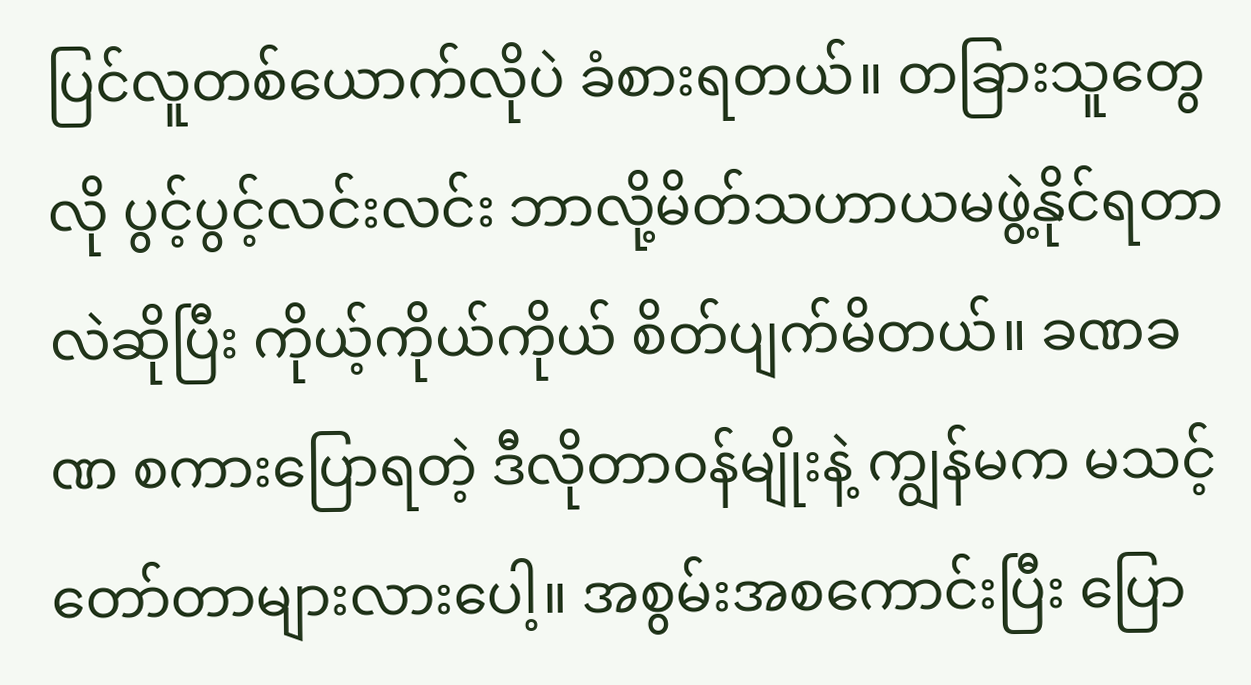ပြင်လူတစ်ယောက်လိုပဲ ခံစားရတယ်။ တခြားသူတွေလို ပွင့်ပွင့်လင်းလင်း ဘာလို့မိတ်သဟာယမဖွဲ့နိုင်ရတာလဲဆိုပြီး ကိုယ့်ကိုယ်ကိုယ် စိတ်ပျက်မိတယ်။ ခဏခဏ စကားပြောရတဲ့ ဒီလိုတာဝန်မျိုးနဲ့ ကျွန်မက မသင့်တော်တာများလားပေါ့။ အစွမ်းအစကောင်းပြီး ပြော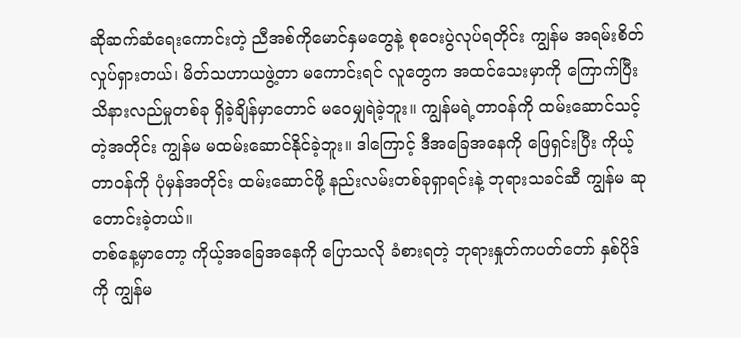ဆိုဆက်ဆံရေးကောင်းတဲ့ ညီအစ်ကိုမောင်နှမတွေနဲ့ စုဝေးပွဲလုပ်ရတိုင်း ကျွန်မ အရမ်းစိတ်လှုပ်ရှားတယ်၊ မိတ်သဟာယဖွဲ့တာ မကောင်းရင် လူတွေက အထင်သေးမှာကို ကြောက်ပြီး သိနားလည်မှုတစ်ခု ရှိခဲ့ချိန်မှာတောင် မဝေမျှရဲခဲ့ဘူး။ ကျွန်မရဲ့တာဝန်ကို ထမ်းဆောင်သင့်တဲ့အတိုင်း ကျွန်မ မထမ်းဆောင်နိုင်ခဲ့ဘူး။ ဒါကြောင့် ဒီအခြေအနေကို ဖြေရှင်းပြီး ကိုယ့်တာဝန်ကို ပုံမှန်အတိုင်း ထမ်းဆောင်ဖို့ နည်းလမ်းတစ်ခုရှာရင်းနဲ့ ဘုရားသခင်ဆီ ကျွန်မ ဆုတောင်းခဲ့တယ်။
တစ်နေ့မှာတော့ ကိုယ့်အခြေအနေကို ပြောသလို ခံစားရတဲ့ ဘုရားနှုတ်ကပတ်တော် နှစ်ပိုဒ်ကို ကျွန်မ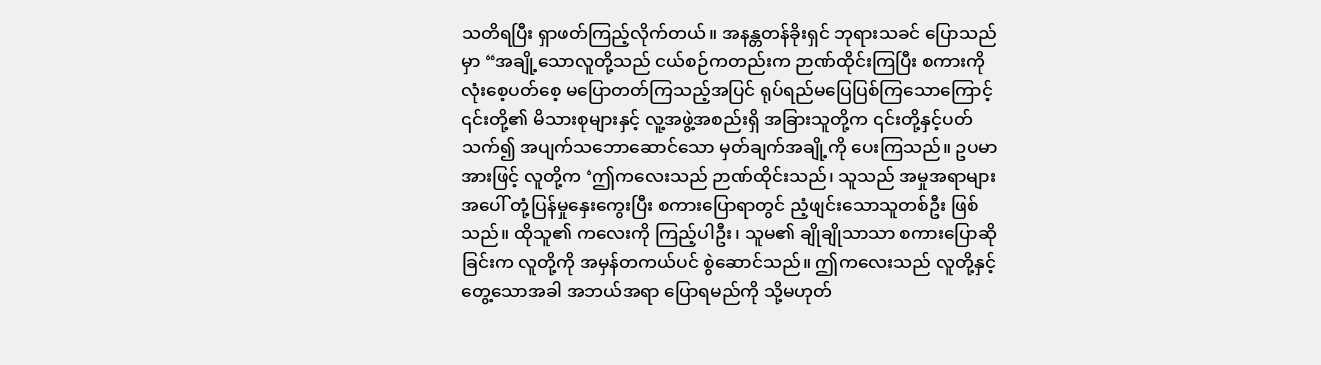သတိရပြီး ရှာဖတ်ကြည့်လိုက်တယ်။ အနန္တတန်ခိုးရှင် ဘုရားသခင် ပြောသည်မှာ “အချို့သောလူတို့သည် ငယ်စဉ်ကတည်းက ဉာဏ်ထိုင်းကြပြီး စကားကို လုံးစေ့ပတ်စေ့ မပြောတတ်ကြသည့်အပြင် ရုပ်ရည်မပြေပြစ်ကြသောကြောင့် ၎င်းတို့၏ မိသားစုများနှင့် လူ့အဖွဲ့အစည်းရှိ အခြားသူတို့က ၎င်းတို့နှင့်ပတ်သက်၍ အပျက်သဘောဆောင်သော မှတ်ချက်အချို့ကို ပေးကြသည်။ ဥပမာအားဖြင့် လူတို့က ‘ဤကလေးသည် ဉာဏ်ထိုင်းသည်၊ သူသည် အမှုအရာများအပေါ် တုံ့ပြန်မှုနှေးကွေးပြီး စကားပြောရာတွင် ညံ့ဖျင်းသောသူတစ်ဦး ဖြစ်သည်။ ထိုသူ၏ ကလေးကို ကြည့်ပါဦး၊ သူမ၏ ချိုချိုသာသာ စကားပြောဆိုခြင်းက လူတို့ကို အမှန်တကယ်ပင် စွဲဆောင်သည်။ ဤကလေးသည် လူတို့နှင့် တွေ့သောအခါ အဘယ်အရာ ပြောရမည်ကို သို့မဟုတ်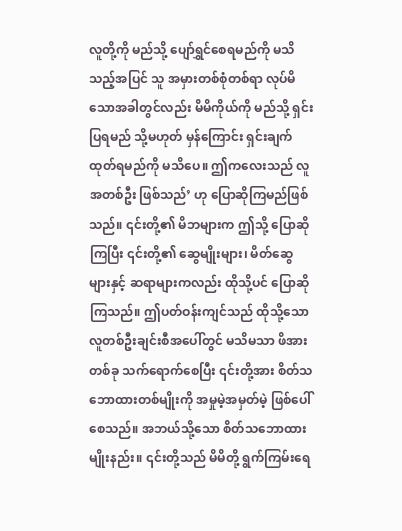လူတို့ကို မည်သို့ ပျော်ရွှင်စေရမည်ကို မသိသည့်အပြင် သူ အမှားတစ်စုံတစ်ရာ လုပ်မိသောအခါတွင်လည်း မိမိကိုယ်ကို မည်သို့ ရှင်းပြရမည် သို့မဟုတ် မှန်ကြောင်း ရှင်းချက်ထုတ်ရမည်ကို မသိပေ။ ဤကလေးသည် လူအတစ်ဦး ဖြစ်သည်’ ဟု ပြောဆိုကြမည်ဖြစ်သည်။ ၎င်းတို့၏ မိဘများက ဤသို့ ပြောဆိုကြပြီး ၎င်းတို့၏ ဆွေမျိုးများ၊ မိတ်ဆွေများနှင့် ဆရာများကလည်း ထိုသို့ပင် ပြောဆိုကြသည်။ ဤပတ်ဝန်းကျင်သည် ထိုသို့သော လူတစ်ဦးချင်းစီအပေါ်တွင် မသိမသာ ဖိအားတစ်ခု သက်ရောက်စေပြီး ၎င်းတို့အား စိတ်သဘောထားတစ်မျိုးကို အမှုမဲ့အမှတ်မဲ့ ဖြစ်ပေါ်စေသည်။ အဘယ်သို့သော စိတ်သဘောထားမျိုးနည်း။ ၎င်းတို့သည် မိမိတို့ ရွက်ကြမ်းရေ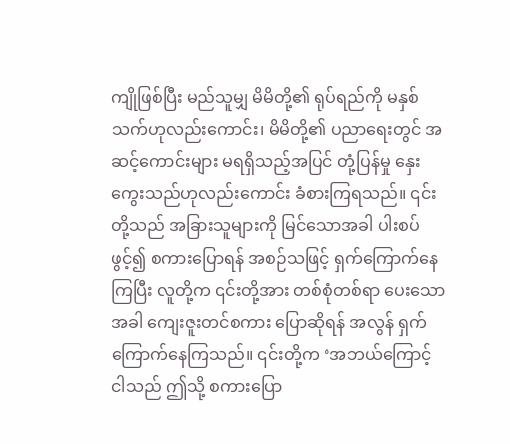ကျိုဖြစ်ပြီး မည်သူမျှ မိမိတို့၏ ရုပ်ရည်ကို မနှစ်သက်ဟုလည်းကောင်း၊ မိမိတို့၏ ပညာရေးတွင် အဆင့်ကောင်းများ မရရှိသည့်အပြင် တုံ့ပြန်မှု နှေးကွေးသည်ဟုလည်းကောင်း ခံစားကြရသည်။ ၎င်းတို့သည် အခြားသူများကို မြင်သောအခါ ပါးစပ်ဖွင့်၍ စကားပြောရန် အစဉ်သဖြင့် ရှက်ကြောက်နေကြပြီး လူတို့က ၎င်းတို့အား တစ်စုံတစ်ရာ ပေးသောအခါ ကျေးဇူးတင်စကား ပြောဆိုရန် အလွန် ရှက်ကြောက်နေကြသည်။ ၎င်းတို့က ‘အဘယ်ကြောင့် ငါသည် ဤသို့ စကားပြော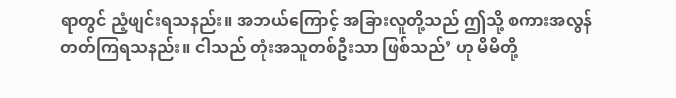ရာတွင် ညံ့ဖျင်းရသနည်း။ အဘယ်ကြောင့် အခြားလူတို့သည် ဤသို့ စကားအလွန်တတ်ကြရသနည်း။ ငါသည် တုံးအသူတစ်ဦးသာ ဖြစ်သည်’ ဟု မိမိတို့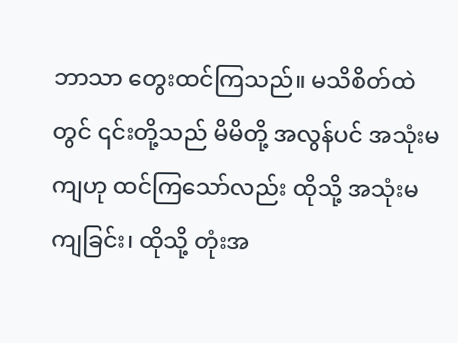ဘာသာ တွေးထင်ကြသည်။ မသိစိတ်ထဲတွင် ၎င်းတို့သည် မိမိတို့ အလွန်ပင် အသုံးမကျဟု ထင်ကြသော်လည်း ထိုသို့ အသုံးမကျခြင်း၊ ထိုသို့ တုံးအ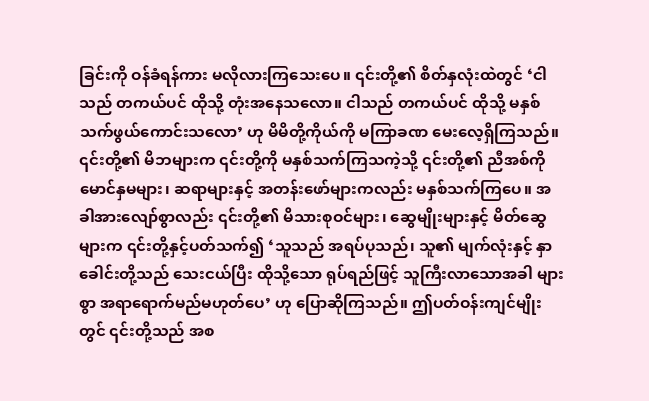ခြင်းကို ဝန်ခံရန်ကား မလိုလားကြသေးပေ။ ၎င်းတို့၏ စိတ်နှလုံးထဲတွင် ‘ငါသည် တကယ်ပင် ထိုသို့ တုံးအနေသလော။ ငါသည် တကယ်ပင် ထိုသို့ မနှစ်သက်ဖွယ်ကောင်းသလော’ ဟု မိမိတို့ကိုယ်ကို မကြာခဏ မေးလေ့ရှိကြသည်။ ၎င်းတို့၏ မိဘများက ၎င်းတို့ကို မနှစ်သက်ကြသကဲ့သို့ ၎င်းတို့၏ ညီအစ်ကိုမောင်နှမများ၊ ဆရာများနှင့် အတန်းဖော်များကလည်း မနှစ်သက်ကြပေ။ အခါအားလျော်စွာလည်း ၎င်းတို့၏ မိသားစုဝင်များ၊ ဆွေမျိုးများနှင့် မိတ်ဆွေများက ၎င်းတို့နှင့်ပတ်သက်၍ ‘သူသည် အရပ်ပုသည်၊ သူ၏ မျက်လုံးနှင့် နှာခေါင်းတို့သည် သေးငယ်ပြီး ထိုသို့သော ရုပ်ရည်ဖြင့် သူကြီးလာသောအခါ များစွာ အရာရောက်မည်မဟုတ်ပေ’ ဟု ပြောဆိုကြသည်။ ဤပတ်ဝန်းကျင်မျိုးတွင် ၎င်းတို့သည် အစ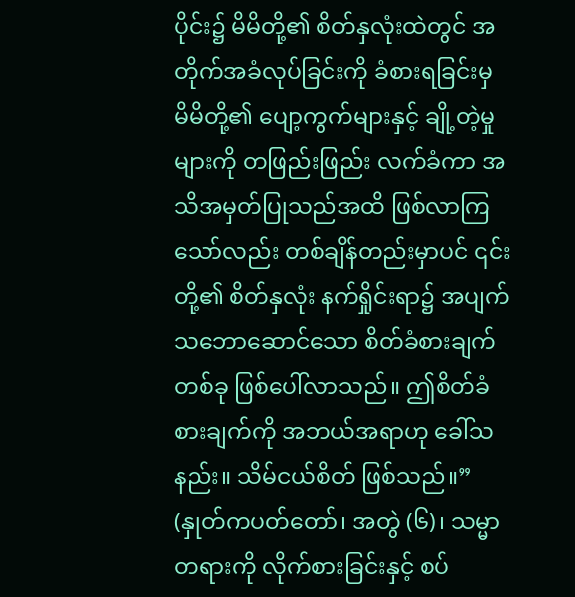ပိုင်း၌ မိမိတို့၏ စိတ်နှလုံးထဲတွင် အတိုက်အခံလုပ်ခြင်းကို ခံစားရခြင်းမှ မိမိတို့၏ ပျော့ကွက်များနှင့် ချို့တဲ့မှုများကို တဖြည်းဖြည်း လက်ခံကာ အသိအမှတ်ပြုသည်အထိ ဖြစ်လာကြသော်လည်း တစ်ချိန်တည်းမှာပင် ၎င်းတို့၏ စိတ်နှလုံး နက်ရှိုင်းရာ၌ အပျက်သဘောဆောင်သော စိတ်ခံစားချက်တစ်ခု ဖြစ်ပေါ်လာသည်။ ဤစိတ်ခံစားချက်ကို အဘယ်အရာဟု ခေါ်သနည်း။ သိမ်ငယ်စိတ် ဖြစ်သည်။” (နှုတ်ကပတ်တော်၊ အတွဲ (၆)၊ သမ္မာတရားကို လိုက်စားခြင်းနှင့် စပ်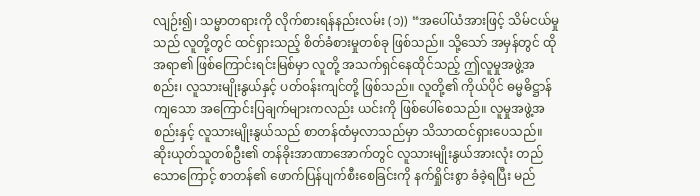လျဉ်း၍၊ သမ္မာတရားကို လိုက်စားရန်နည်းလမ်း (၁)) “အပေါ်ယံအားဖြင့် သိမ်ငယ်မှုသည် လူတို့တွင် ထင်ရှားသည့် စိတ်ခံစားမှုတစ်ခု ဖြစ်သည်။ သို့သော် အမှန်တွင် ထိုအရာ၏ ဖြစ်ကြောင်းရင်းမြစ်မှာ လူတို့ အသက်ရှင်နေထိုင်သည့် ဤလူမှုအဖွဲ့အစည်း၊ လူသားမျိုးနွယ်နှင့် ပတ်ဝန်းကျင်တို့ ဖြစ်သည်။ လူတို့၏ ကိုယ်ပိုင် ဓမ္မဓိဋ္ဌာန်ကျသော အကြောင်းပြချက်များကလည်း ယင်းကို ဖြစ်ပေါ်စေသည်။ လူမှုအဖွဲ့အစည်းနှင့် လူသားမျိုးနွယ်သည် စာတန်ထံမှလာသည်မှာ သိသာထင်ရှားပေသည်။ ဆိုးယုတ်သူတစ်ဦး၏ တန်ခိုးအာဏာအောက်တွင် လူသားမျိုးနွယ်အားလုံး တည်သောကြောင့် စာတန်၏ ဖောက်ပြန်ပျက်စီးစေခြင်းကို နက်ရှိုင်းစွာ ခံခဲ့ရပြီး မည်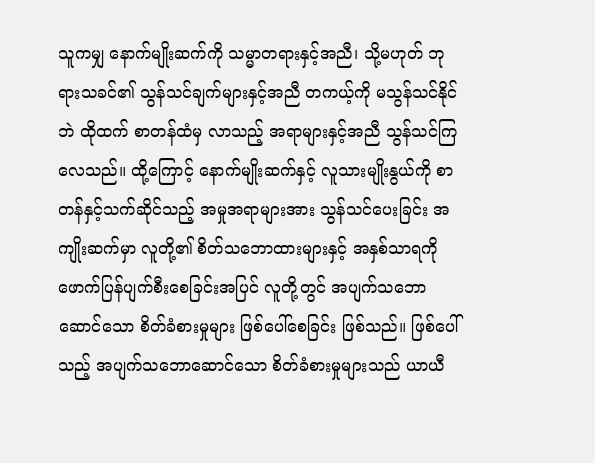သူကမျှ နောက်မျိုးဆက်ကို သမ္မာတရားနှင့်အညီ၊ သို့မဟုတ် ဘုရားသခင်၏ သွန်သင်ချက်များနှင့်အညီ တကယ့်ကို မသွန်သင်နိုင်ဘဲ ထိုထက် စာတန်ထံမှ လာသည့် အရာများနှင့်အညီ သွန်သင်ကြလေသည်။ ထို့ကြောင့် နောက်မျိုးဆက်နှင့် လူသားမျိုးနွယ်ကို စာတန်နှင့်သက်ဆိုင်သည့် အမှုအရာများအား သွန်သင်ပေးခြင်း အကျိုးဆက်မှာ လူတို့၏ စိတ်သဘောထားများနှင့် အနှစ်သာရကို ဖောက်ပြန်ပျက်စီးစေခြင်းအပြင် လူတို့တွင် အပျက်သဘောဆောင်သော စိတ်ခံစားမှုများ ဖြစ်ပေါ်စေခြင်း ဖြစ်သည်။ ဖြစ်ပေါ်သည့် အပျက်သဘောဆောင်သော စိတ်ခံစားမှုများသည် ယာယီ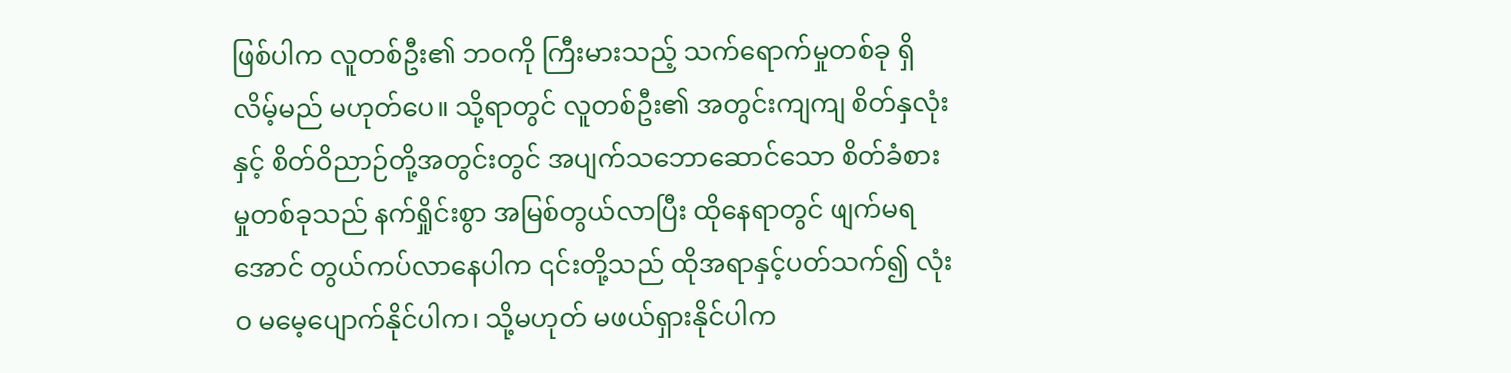ဖြစ်ပါက လူတစ်ဦး၏ ဘဝကို ကြီးမားသည့် သက်ရောက်မှုတစ်ခု ရှိလိမ့်မည် မဟုတ်ပေ။ သို့ရာတွင် လူတစ်ဦး၏ အတွင်းကျကျ စိတ်နှလုံးနှင့် စိတ်ဝိညာဉ်တို့အတွင်းတွင် အပျက်သဘောဆောင်သော စိတ်ခံစားမှုတစ်ခုသည် နက်ရှိုင်းစွာ အမြစ်တွယ်လာပြီး ထိုနေရာတွင် ဖျက်မရအောင် တွယ်ကပ်လာနေပါက ၎င်းတို့သည် ထိုအရာနှင့်ပတ်သက်၍ လုံးဝ မမေ့ပျောက်နိုင်ပါက၊ သို့မဟုတ် မဖယ်ရှားနိုင်ပါက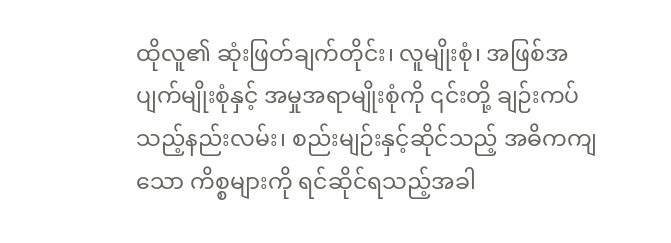ထိုလူ၏ ဆုံးဖြတ်ချက်တိုင်း၊ လူမျိုးစုံ၊ အဖြစ်အပျက်မျိုးစုံနှင့် အမှုအရာမျိုးစုံကို ၎င်းတို့ ချဉ်းကပ်သည့်နည်းလမ်း၊ စည်းမျဉ်းနှင့်ဆိုင်သည့် အဓိကကျသော ကိစ္စများကို ရင်ဆိုင်ရသည့်အခါ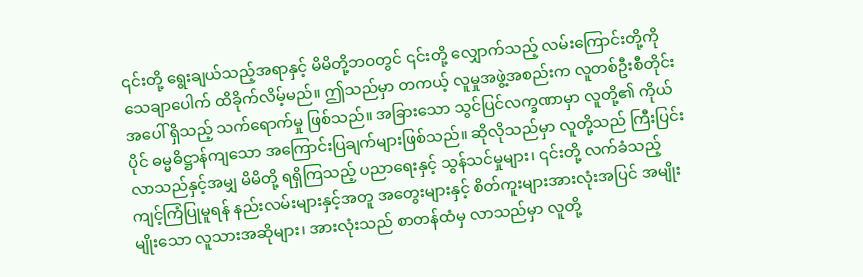၎င်းတို့ ရွေးချယ်သည့်အရာနှင့် မိမိတို့ဘဝတွင် ၎င်းတို့ လျှောက်သည့် လမ်းကြောင်းတို့ကို သေချာပေါက် ထိခိုက်လိမ့်မည်။ ဤသည်မှာ တကယ့် လူမှုအဖွဲ့အစည်းက လူတစ်ဦးစီတိုင်းအပေါ် ရှိသည့် သက်ရောက်မှု ဖြစ်သည်။ အခြားသော သွင်ပြင်လက္ခဏာမှာ လူတို့၏ ကိုယ်ပိုင် ဓမ္မဓိဋ္ဌာန်ကျသော အကြောင်းပြချက်များဖြစ်သည်။ ဆိုလိုသည်မှာ လူတို့သည် ကြီးပြင်းလာသည်နှင့်အမျှ မိမိတို့ ရရှိကြသည့် ပညာရေးနှင့် သွန်သင်မှုများ၊ ၎င်းတို့ လက်ခံသည့် ကျင့်ကြံပြုမူရန် နည်းလမ်းများနှင့်အတူ အတွေးများနှင့် စိတ်ကူးများအားလုံးအပြင် အမျိုးမျိုးသော လူသားအဆိုများ၊ အားလုံးသည် စာတန်ထံမှ လာသည်မှာ လူတို့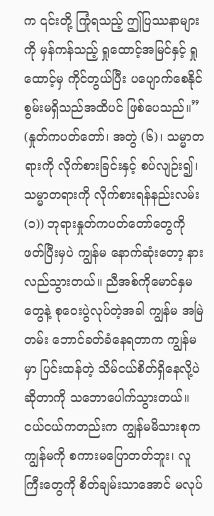က ၎င်းတို့ ကြုံရသည့် ဤပြဿနာများကို မှန်ကန်သည့် ရှုထောင့်အမြင်နှင့် ရှုထောင့်မှ ကိုင်တွယ်ပြီး ပပျောက်စေနိုင်စွမ်းမရှိသည်အထိပင် ဖြစ်ပေသည်။” (နှုတ်ကပတ်တော်၊ အတွဲ (၆)၊ သမ္မာတရားကို လိုက်စားခြင်းနှင့် စပ်လျဉ်း၍၊ သမ္မာတရားကို လိုက်စားရန်နည်းလမ်း (၁)) ဘုရားနှုတ်ကပတ်တော်တွေကို ဖတ်ပြီးမှပဲ ကျွန်မ နောက်ဆုံးတော့ နားလည်သွားတယ်။ ညီအစ်ကိုမောင်နှမတွေနဲ့ စုဝေးပွဲလုပ်တဲ့အခါ ကျွန်မ အမြဲတမ်း ဘောင်ခတ်ခံနေရတာက ကျွန်မမှာ ပြင်းထန်တဲ့ သိမ်ငယ်စိတ်ရှိနေလို့ပဲဆိုတာကို သဘောပေါက်သွားတယ်။ ငယ်ငယ်ကတည်းက ကျွန်မမိသားစုက ကျွန်မကို စကားမပြောတတ်ဘူး၊ လူကြီးတွေကို စိတ်ချမ်းသာအောင် မလုပ်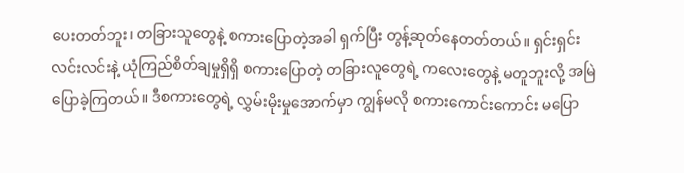ပေးတတ်ဘူး၊ တခြားသူတွေနဲ့ စကားပြောတဲ့အခါ ရှက်ပြီး တွန့်ဆုတ်နေတတ်တယ်။ ရှင်းရှင်းလင်းလင်းနဲ့ ယုံကြည်စိတ်ချမှုရှိရှိ စကားပြောတဲ့ တခြားလူတွေရဲ့ ကလေးတွေနဲ့ မတူဘူးလို့ အမြဲပြောခဲ့ကြတယ်။ ဒီစကားတွေရဲ့ လွှမ်းမိုးမှုအောက်မှာ ကျွန်မလို စကားကောင်းကောင်း မပြော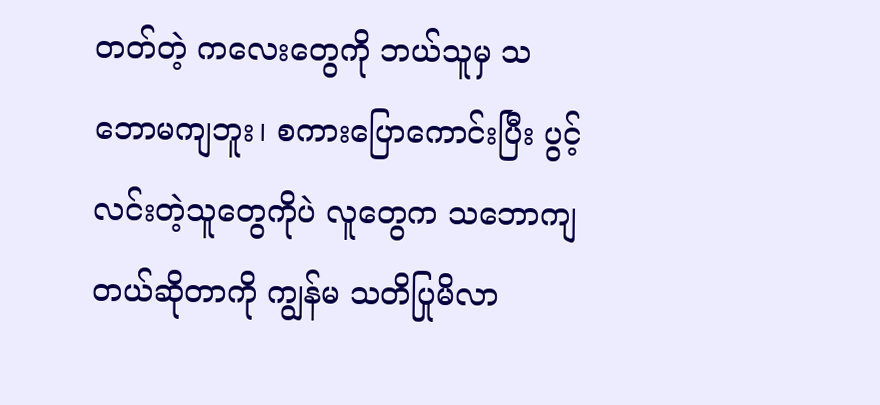တတ်တဲ့ ကလေးတွေကို ဘယ်သူမှ သဘောမကျဘူး၊ စကားပြောကောင်းပြီး ပွင့်လင်းတဲ့သူတွေကိုပဲ လူတွေက သဘောကျတယ်ဆိုတာကို ကျွန်မ သတိပြုမိလာ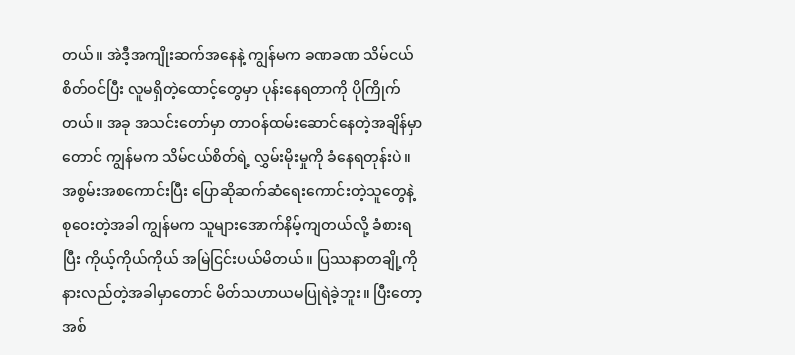တယ်။ အဲဒီ့အကျိုးဆက်အနေနဲ့ ကျွန်မက ခဏခဏ သိမ်ငယ်စိတ်ဝင်ပြီး လူမရှိတဲ့ထောင့်တွေမှာ ပုန်းနေရတာကို ပိုကြိုက်တယ်။ အခု အသင်းတော်မှာ တာဝန်ထမ်းဆောင်နေတဲ့အချိန်မှာတောင် ကျွန်မက သိမ်ငယ်စိတ်ရဲ့ လွှမ်းမိုးမှုကို ခံနေရတုန်းပဲ။ အစွမ်းအစကောင်းပြီး ပြောဆိုဆက်ဆံရေးကောင်းတဲ့သူတွေနဲ့ စုဝေးတဲ့အခါ ကျွန်မက သူများအောက်နိမ့်ကျတယ်လို့ ခံစားရပြီး ကိုယ့်ကိုယ်ကိုယ် အမြဲငြင်းပယ်မိတယ်။ ပြဿနာတချို့ကို နားလည်တဲ့အခါမှာတောင် မိတ်သဟာယမပြုရဲခဲ့ဘူး။ ပြီးတော့ အစ်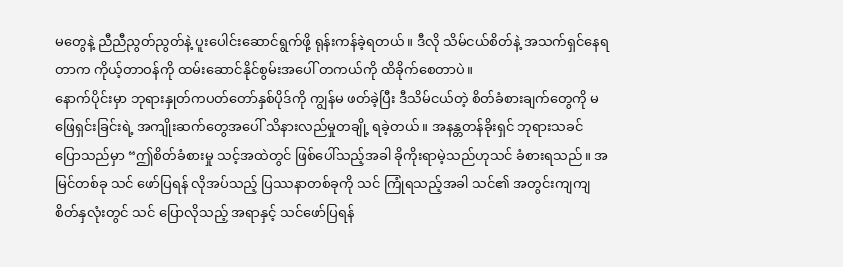မတွေနဲ့ ညီညီညွတ်ညွတ်နဲ့ ပူးပေါင်းဆောင်ရွက်ဖို့ ရုန်းကန်ခဲ့ရတယ်။ ဒီလို သိမ်ငယ်စိတ်နဲ့ အသက်ရှင်နေရတာက ကိုယ့်တာဝန်ကို ထမ်းဆောင်နိုင်စွမ်းအပေါ် တကယ်ကို ထိခိုက်စေတာပဲ။
နောက်ပိုင်းမှာ ဘုရားနှုတ်ကပတ်တော်နှစ်ပိုဒ်ကို ကျွန်မ ဖတ်ခဲ့ပြီး ဒီသိမ်ငယ်တဲ့ စိတ်ခံစားချက်တွေကို မဖြေရှင်းခြင်းရဲ့ အကျိုးဆက်တွေအပေါ် သိနားလည်မှုတချို့ ရခဲ့တယ်။ အနန္တတန်ခိုးရှင် ဘုရားသခင် ပြောသည်မှာ “ဤစိတ်ခံစားမှု သင့်အထဲတွင် ဖြစ်ပေါ်သည့်အခါ ခိုကိုးရာမဲ့သည်ဟုသင် ခံစားရသည်။ အမြင်တစ်ခု သင် ဖော်ပြရန် လိုအပ်သည့် ပြဿနာတစ်ခုကို သင် ကြုံရသည့်အခါ သင်၏ အတွင်းကျကျ စိတ်နှလုံးတွင် သင် ပြောလိုသည့် အရာနှင့် သင်ဖော်ပြရန်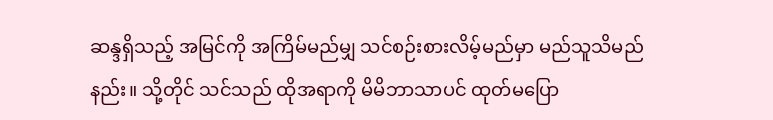ဆန္ဒရှိသည့် အမြင်ကို အကြိမ်မည်မျှ သင်စဉ်းစားလိမ့်မည်မှာ မည်သူသိမည်နည်း။ သို့တိုင် သင်သည် ထိုအရာကို မိမိဘာသာပင် ထုတ်မပြော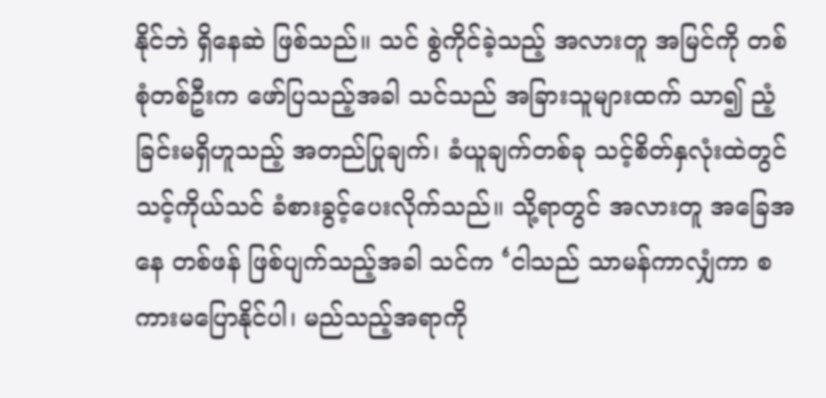နိုင်ဘဲ ရှိနေဆဲ ဖြစ်သည်။ သင် စွဲကိုင်ခဲ့သည့် အလားတူ အမြင်ကို တစ်စုံတစ်ဦးက ဖော်ပြသည့်အခါ သင်သည် အခြားသူများထက် သာ၍ ညံ့ခြင်းမရှိဟူသည့် အတည်ပြုချက်၊ ခံယူချက်တစ်ခု သင့်စိတ်နှလုံးထဲတွင် သင့်ကိုယ်သင် ခံစားခွင့်ပေးလိုက်သည်။ သို့ရာတွင် အလားတူ အခြေအနေ တစ်ဖန် ဖြစ်ပျက်သည့်အခါ သင်က ‘ငါသည် သာမန်ကာလျှံကာ စကားမပြောနိုင်ပါ၊ မည်သည့်အရာကို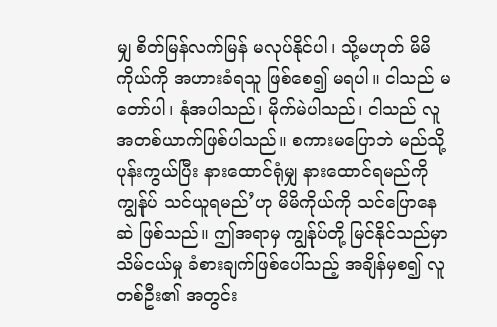မျှ စိတ်မြန်လက်မြန် မလုပ်နိုင်ပါ၊ သို့မဟုတ် မိမိကိုယ်ကို အဟားခံရသူ ဖြစ်စေ၍ မရပါ။ ငါသည် မတော်ပါ၊ နုံအပါသည်၊ မိုက်မဲပါသည်၊ ငါသည် လူအတစ်ယာက်ဖြစ်ပါသည်။ စကားမပြောဘဲ မည်သို့ ပုန်းကွယ်ပြီး နားထောင်ရုံမျှ နားထောင်ရမည်ကို ကျွန်ုပ် သင်ယူရမည်’ဟု မိမိကိုယ်ကို သင်ပြောနေဆဲ ဖြစ်သည်။ ဤအရာမှ ကျွန်ုပ်တို့ မြင်နိုင်သည်မှာ သိမ်ငယ်မှု ခံစားချက်ဖြစ်ပေါ်သည့် အချိန်မှစ၍ လူတစ်ဦး၏ အတွင်း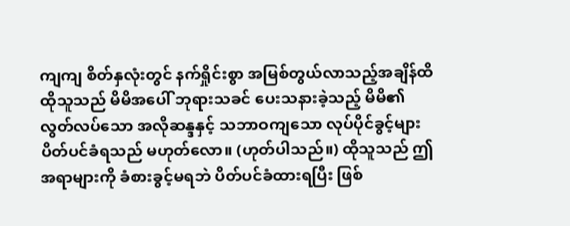ကျကျ စိတ်နှလုံးတွင် နက်ရှိုင်းစွာ အမြစ်တွယ်လာသည့်အချိန်ထိ ထိုသူသည် မိမိအပေါ် ဘုရားသခင် ပေးသနားခဲ့သည့် မိမိ၏ လွတ်လပ်သော အလိုဆန္ဒနှင့် သဘာဝကျသော လုပ်ပိုင်ခွင့်များ ပိတ်ပင်ခံရသည် မဟုတ်လော။ (ဟုတ်ပါသည်။) ထိုသူသည် ဤအရာများကို ခံစားခွင့်မရဘဲ ပိတ်ပင်ခံထားရပြီး ဖြစ်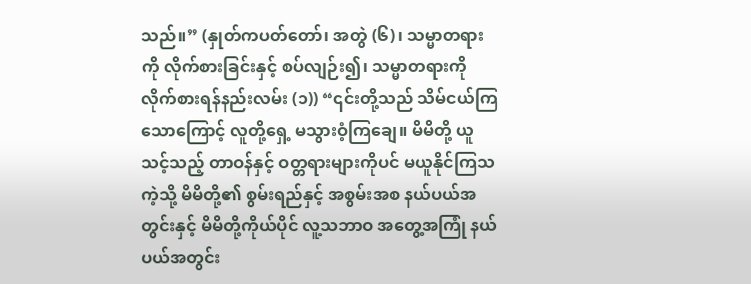သည်။” (နှုတ်ကပတ်တော်၊ အတွဲ (၆)၊ သမ္မာတရားကို လိုက်စားခြင်းနှင့် စပ်လျဉ်း၍၊ သမ္မာတရားကို လိုက်စားရန်နည်းလမ်း (၁)) “၎င်းတို့သည် သိမ်ငယ်ကြသောကြောင့် လူတို့ရှေ့ မသွားဝံ့ကြချေ။ မိမိတို့ ယူသင့်သည့် တာဝန်နှင့် ဝတ္တရားများကိုပင် မယူနိုင်ကြသကဲ့သို့ မိမိတို့၏ စွမ်းရည်နှင့် အစွမ်းအစ နယ်ပယ်အတွင်းနှင့် မိမိတို့ကိုယ်ပိုင် လူ့သဘာဝ အတွေ့အကြုံ နယ်ပယ်အတွင်း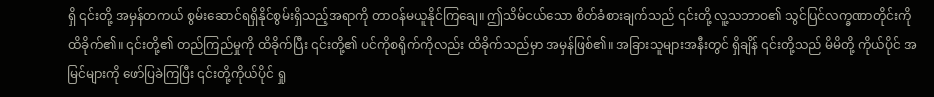ရှိ ၎င်းတို့ အမှန်တကယ် စွမ်းဆောင်ရရှိနိုင်စွမ်းရှိသည့်အရာကို တာဝန်မယူနိုင်ကြချေ။ ဤသိမ်ငယ်သော စိတ်ခံစားချက်သည် ၎င်းတို့ လူ့သဘာဝ၏ သွင်ပြင်လက္ခဏာတိုင်းကို ထိခိုက်၏။ ၎င်းတို့၏ တည်ကြည်မှုကို ထိခိုက်ပြီး ၎င်းတို့၏ ပင်ကိုစရိုက်ကိုလည်း ထိခိုက်သည်မှာ အမှန်ဖြစ်၏။ အခြားသူများအနီးတွင် ရှိချိန် ၎င်းတို့သည် မိမိတို့ ကိုယ်ပိုင် အမြင်များကို ဖော်ပြခဲကြပြီး ၎င်းတို့ကိုယ်ပိုင် ရှု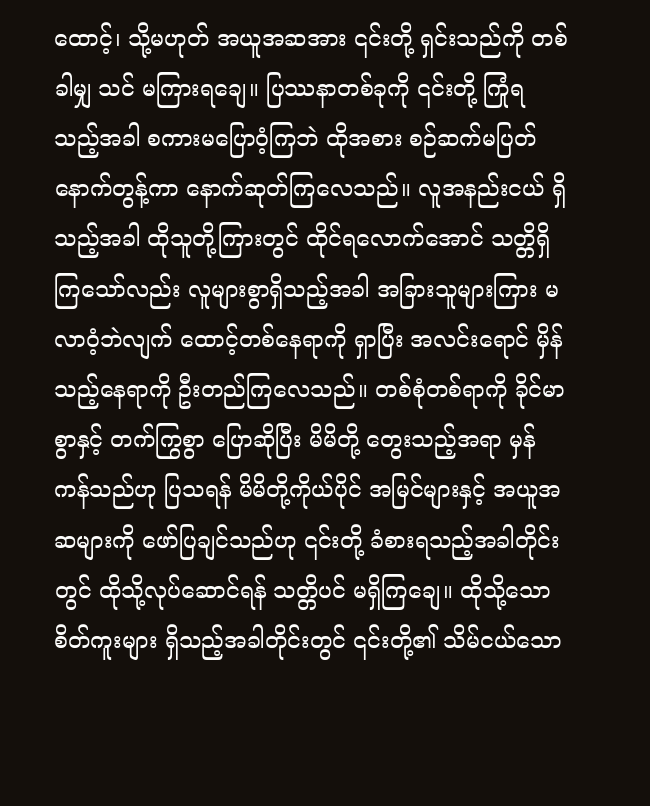ထောင့်၊ သို့မဟုတ် အယူအဆအား ၎င်းတို့ ရှင်းသည်ကို တစ်ခါမျှ သင် မကြားရချေ။ ပြဿနာတစ်ခုကို ၎င်းတို့ ကြုံရသည့်အခါ စကားမပြောဝံ့ကြဘဲ ထိုအစား စဉ်ဆက်မပြတ် နောက်တွန့်ကာ နောက်ဆုတ်ကြလေသည်။ လူအနည်းငယ် ရှိသည့်အခါ ထိုသူတို့ကြားတွင် ထိုင်ရလောက်အောင် သတ္တိရှိကြသော်လည်း လူများစွာရှိသည့်အခါ အခြားသူများကြား မလာဝံ့ဘဲလျက် ထောင့်တစ်နေရာကို ရှာပြီး အလင်းရောင် မှိန်သည့်နေရာကို ဦးတည်ကြလေသည်။ တစ်စုံတစ်ရာကို ခိုင်မာစွာနှင့် တက်ကြွစွာ ပြောဆိုပြီး မိမိတို့ တွေးသည့်အရာ မှန်ကန်သည်ဟု ပြသရန် မိမိတို့ကိုယ်ပိုင် အမြင်များနှင့် အယူအဆများကို ဖော်ပြချင်သည်ဟု ၎င်းတို့ ခံစားရသည့်အခါတိုင်းတွင် ထိုသို့လုပ်ဆောင်ရန် သတ္တိပင် မရှိကြချေ။ ထိုသို့သော စိတ်ကူးများ ရှိသည့်အခါတိုင်းတွင် ၎င်းတို့၏ သိမ်ငယ်သော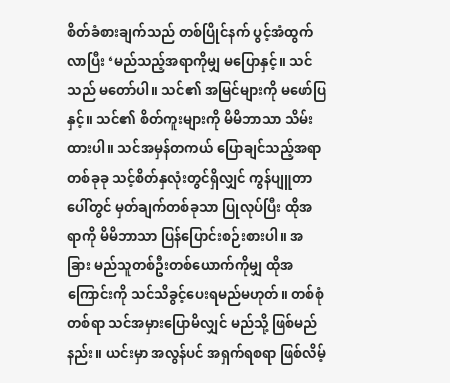စိတ်ခံစားချက်သည် တစ်ပြိုင်နက် ပွင့်အံထွက်လာပြီး ‘မည်သည့်အရာကိုမျှ မပြောနှင့်။ သင်သည် မတော်ပါ။ သင်၏ အမြင်များကို မဖော်ပြနှင့်။ သင်၏ စိတ်ကူးများကို မိမိဘာသာ သိမ်းထားပါ။ သင်အမှန်တကယ် ပြောချင်သည့်အရာတစ်ခုခု သင့်စိတ်နှလုံးတွင်ရှိလျှင် ကွန်ပျူတာပေါ်တွင် မှတ်ချက်တစ်ခုသာ ပြုလုပ်ပြီး ထိုအရာကို မိမိဘာသာ ပြန်ပြောင်းစဉ်းစားပါ။ အခြား မည်သူတစ်ဦးတစ်ယောက်ကိုမျှ ထိုအကြောင်းကို သင်သိခွင့်ပေးရမည်မဟုတ်။ တစ်စုံတစ်ရာ သင်အမှားပြောမိလျှင် မည်သို့ ဖြစ်မည်နည်း။ ယင်းမှာ အလွန်ပင် အရှက်ရစရာ ဖြစ်လိမ့်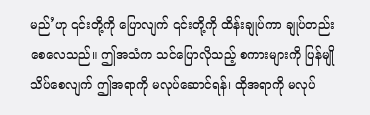မည်’ဟု ၎င်းတို့ကို ပြောလျက် ၎င်းတို့ကို ထိန်းချုပ်ကာ ချုပ်တည်းစေလေသည်။ ဤအသံက သင်ပြောလိုသည့် စကားများကို ပြန်မျိုသိပ်စေလျက် ဤအရာကို မလုပ်ဆောင်ရန်၊ ထိုအရာကို မလုပ်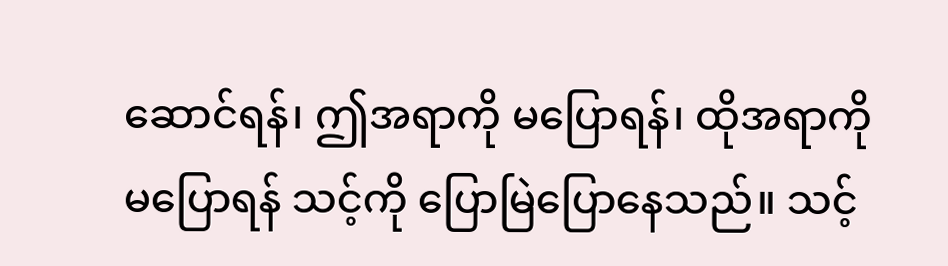ဆောင်ရန်၊ ဤအရာကို မပြောရန်၊ ထိုအရာကို မပြောရန် သင့်ကို ပြောမြဲပြောနေသည်။ သင့်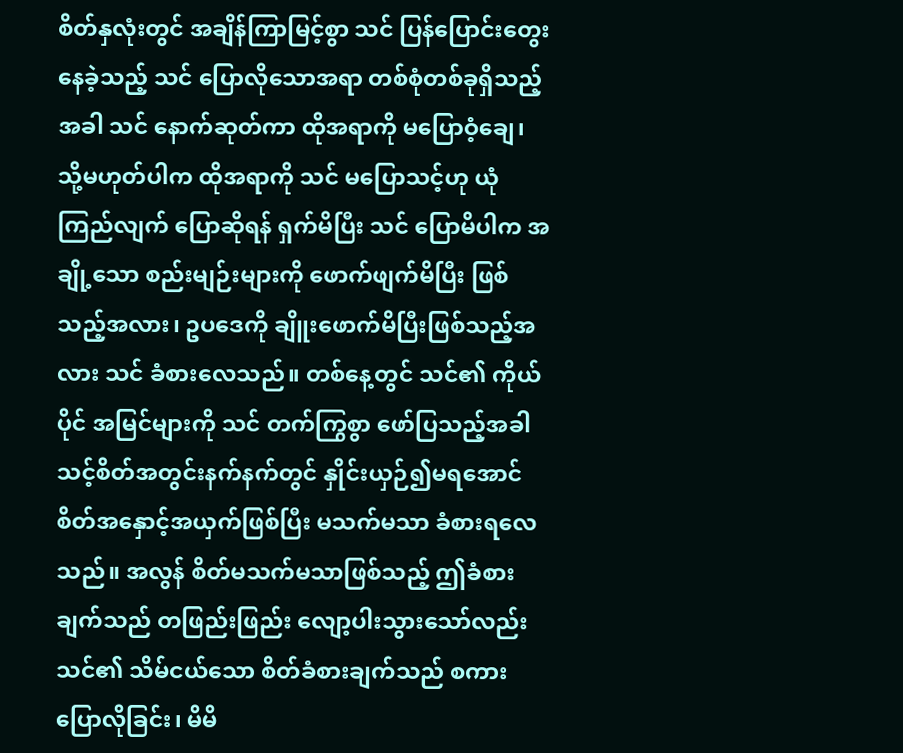စိတ်နှလုံးတွင် အချိန်ကြာမြင့်စွာ သင် ပြန်ပြောင်းတွေးနေခဲ့သည့် သင် ပြောလိုသောအရာ တစ်စုံတစ်ခုရှိသည့်အခါ သင် နောက်ဆုတ်ကာ ထိုအရာကို မပြောဝံ့ချေ၊ သို့မဟုတ်ပါက ထိုအရာကို သင် မပြောသင့်ဟု ယုံကြည်လျက် ပြောဆိုရန် ရှက်မိပြီး သင် ပြောမိပါက အချို့သော စည်းမျဉ်းများကို ဖောက်ဖျက်မိပြီး ဖြစ်သည့်အလား၊ ဥပဒေကို ချိူးဖောက်မိပြီးဖြစ်သည့်အလား သင် ခံစားလေသည်။ တစ်နေ့တွင် သင်၏ ကိုယ်ပိုင် အမြင်များကို သင် တက်ကြွစွာ ဖော်ပြသည့်အခါ သင့်စိတ်အတွင်းနက်နက်တွင် နှိုင်းယှဉ်၍မရအောင် စိတ်အနှောင့်အယှက်ဖြစ်ပြီး မသက်မသာ ခံစားရလေသည်။ အလွန် စိတ်မသက်မသာဖြစ်သည့် ဤခံစားချက်သည် တဖြည်းဖြည်း လျော့ပါးသွားသော်လည်း သင်၏ သိမ်ငယ်သော စိတ်ခံစားချက်သည် စကားပြောလိုခြင်း၊ မိမိ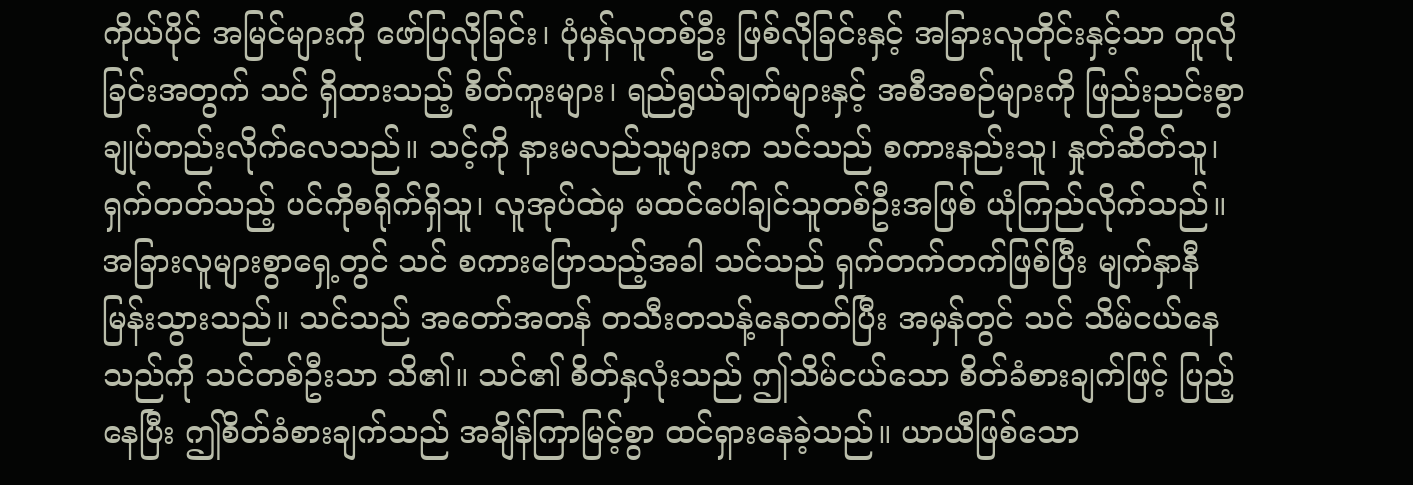ကိုယ်ပိုင် အမြင်များကို ဖော်ပြလိုခြင်း၊ ပုံမှန်လူတစ်ဦး ဖြစ်လိုခြင်းနှင့် အခြားလူတိုင်းနှင့်သာ တူလိုခြင်းအတွက် သင် ရှိထားသည့် စိတ်ကူးများ၊ ရည်ရွယ်ချက်များနှင့် အစီအစဉ်များကို ဖြည်းညင်းစွာ ချုပ်တည်းလိုက်လေသည်။ သင့်ကို နားမလည်သူများက သင်သည် စကားနည်းသူ၊ နှုတ်ဆိတ်သူ၊ ရှက်တတ်သည့် ပင်ကိုစရိုက်ရှိသူ၊ လူအုပ်ထဲမှ မထင်ပေါ်ချင်သူတစ်ဦးအဖြစ် ယုံကြည်လိုက်သည်။ အခြားလူများစွာရှေ့တွင် သင် စကားပြောသည့်အခါ သင်သည် ရှက်တက်တက်ဖြစ်ပြီး မျက်နှာနီမြန်းသွားသည်။ သင်သည် အတော်အတန် တသီးတသန့်နေတတ်ပြီး အမှန်တွင် သင် သိမ်ငယ်နေသည်ကို သင်တစ်ဦးသာ သိ၏။ သင်၏ စိတ်နှလုံးသည် ဤသိမ်ငယ်သော စိတ်ခံစားချက်ဖြင့် ပြည့်နေပြီး ဤစိတ်ခံစားချက်သည် အချိန်ကြာမြင့်စွာ ထင်ရှားနေခဲ့သည်။ ယာယီဖြစ်သော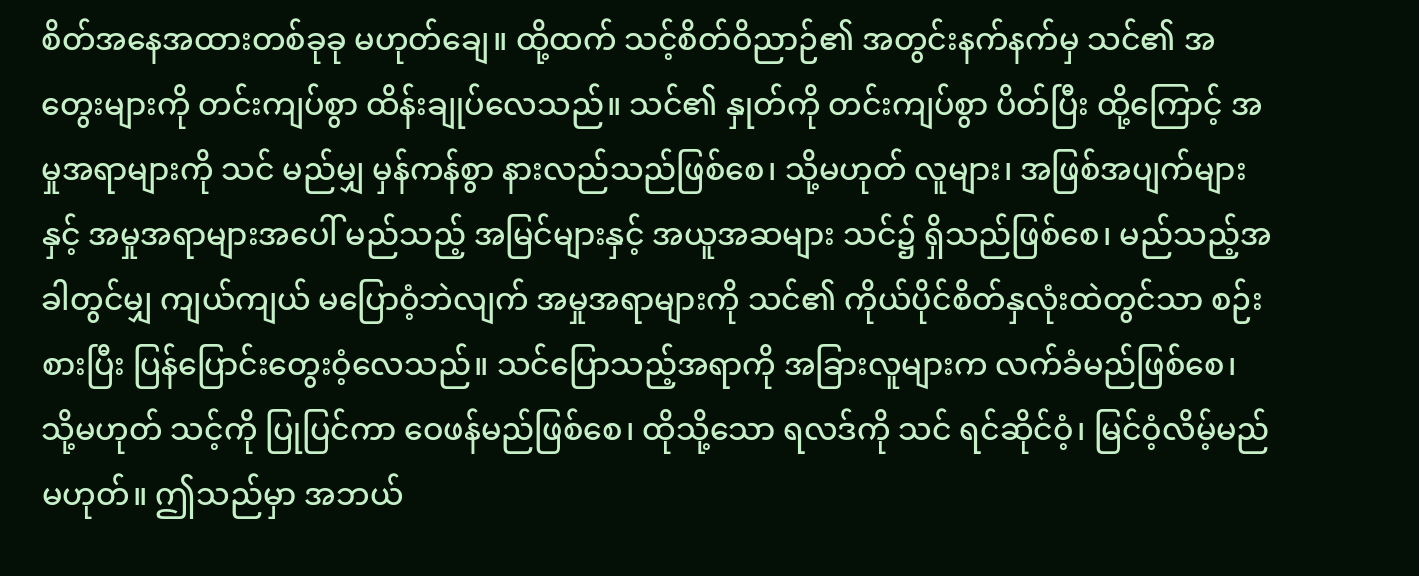စိတ်အနေအထားတစ်ခုခု မဟုတ်ချေ။ ထို့ထက် သင့်စိတ်ဝိညာဉ်၏ အတွင်းနက်နက်မှ သင်၏ အတွေးများကို တင်းကျပ်စွာ ထိန်းချုပ်လေသည်။ သင်၏ နှုတ်ကို တင်းကျပ်စွာ ပိတ်ပြီး ထို့ကြောင့် အမှုအရာများကို သင် မည်မျှ မှန်ကန်စွာ နားလည်သည်ဖြစ်စေ၊ သို့မဟုတ် လူများ၊ အဖြစ်အပျက်များနှင့် အမှုအရာများအပေါ် မည်သည့် အမြင်များနှင့် အယူအဆများ သင်၌ ရှိသည်ဖြစ်စေ၊ မည်သည့်အခါတွင်မျှ ကျယ်ကျယ် မပြောဝံ့ဘဲလျက် အမှုအရာများကို သင်၏ ကိုယ်ပိုင်စိတ်နှလုံးထဲတွင်သာ စဉ်းစားပြီး ပြန်ပြောင်းတွေးဝံ့လေသည်။ သင်ပြောသည့်အရာကို အခြားလူများက လက်ခံမည်ဖြစ်စေ၊ သို့မဟုတ် သင့်ကို ပြုပြင်ကာ ဝေဖန်မည်ဖြစ်စေ၊ ထိုသို့သော ရလဒ်ကို သင် ရင်ဆိုင်ဝံ့၊ မြင်ဝံ့လိမ့်မည် မဟုတ်။ ဤသည်မှာ အဘယ်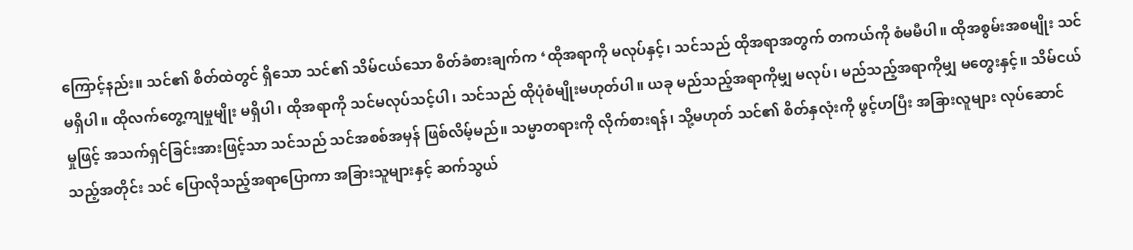ကြောင့်နည်း။ သင်၏ စိတ်ထဲတွင် ရှိသော သင်၏ သိမ်ငယ်သော စိတ်ခံစားချက်က ‘ထိုအရာကို မလုပ်နှင့်၊ သင်သည် ထိုအရာအတွက် တကယ်ကို စံမမီပါ။ ထိုအစွမ်းအစမျိုး သင်မရှိပါ။ ထိုလက်တွေ့ကျမှုမျိုး မရှိပါ၊ ထိုအရာကို သင်မလုပ်သင့်ပါ၊ သင်သည် ထိုပုံစံမျိုးမဟုတ်ပါ။ ယခု မည်သည့်အရာကိုမျှ မလုပ်၊ မည်သည့်အရာကိုမျှ မတွေးနှင့်။ သိမ်ငယ်မှုဖြင့် အသက်ရှင်ခြင်းအားဖြင့်သာ သင်သည် သင်အစစ်အမှန် ဖြစ်လိမ့်မည်။ သမ္မာတရားကို လိုက်စားရန်၊ သို့မဟုတ် သင်၏ စိတ်နှလုံးကို ဖွင့်ဟပြီး အခြားလူများ လုပ်ဆောင်သည့်အတိုင်း သင် ပြောလိုသည့်အရာပြောကာ အခြားသူများနှင့် ဆက်သွယ်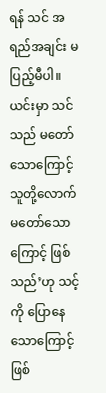ရန် သင် အရည်အချင်း မပြည့်မီပါ။ ယင်းမှာ သင်သည် မတော်သောကြောင့် သူတို့လောက် မတော်သောကြောင့် ဖြစ်သည်’ဟု သင့်ကို ပြောနေသောကြောင့် ဖြစ်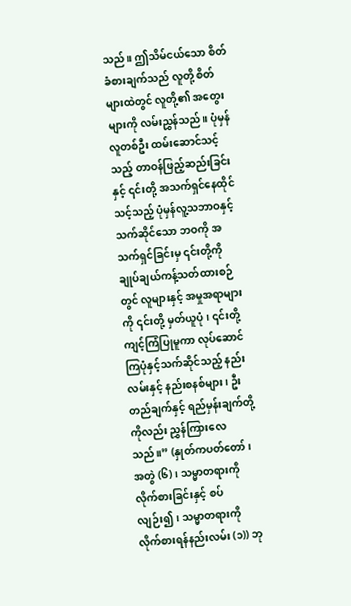သည်။ ဤသိမ်ငယ်သော စိတ်ခံစားချက်သည် လူတို့ စိတ်များထဲတွင် လူတို့၏ အတွေးများကို လမ်းညွှန်သည်။ ပုံမှန်လူတစ်ဦး ထမ်းဆောင်သင့်သည့် တာဝန်ဖြည့်ဆည်းခြင်းနှင့် ၎င်းတို့ အသက်ရှင်နေထိုင်သင့်သည့် ပုံမှန်လူ့သဘာဝနှင့်သက်ဆိုင်သော ဘဝကို အသက်ရှင်ခြင်းမှ ၎င်းတို့ကို ချုပ်ချယ်ကန့်သတ်ထားစဉ်တွင် လူများနှင့် အမှုအရာများကို ၎င်းတို့ မှတ်ယူပုံ၊ ၎င်းတို့ ကျင့်ကြံပြုမူကာ လုပ်ဆောင်ကြပုံနှင့်သက်ဆိုင်သည့် နည်းလမ်းနှင့် နည်းစနစ်များ၊ ဦးတည်ချက်နှင့် ရည်မှန်းချက်တို့ကိုလည်း ညွှန်ကြားလေသည်။” (နှုတ်ကပတ်တော်၊ အတွဲ (၆)၊ သမ္မာတရားကို လိုက်စားခြင်းနှင့် စပ်လျဉ်း၍၊ သမ္မာတရားကို လိုက်စားရန်နည်းလမ်း (၁)) ဘု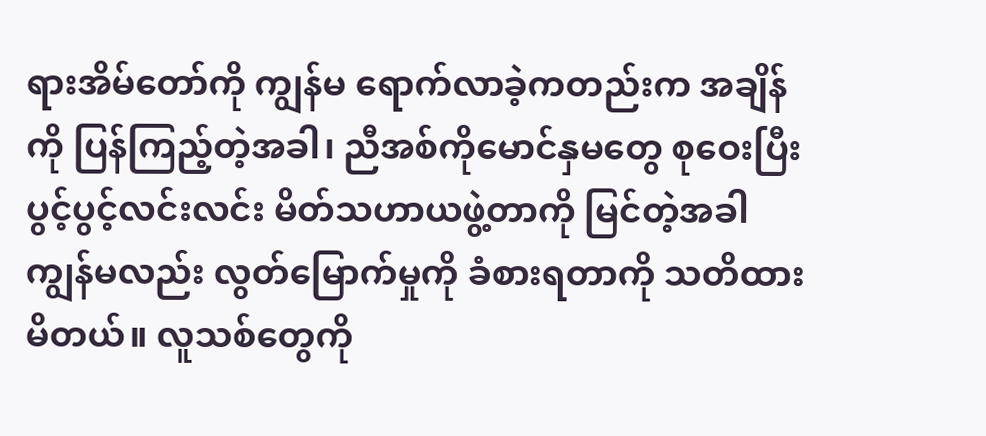ရားအိမ်တော်ကို ကျွန်မ ရောက်လာခဲ့ကတည်းက အချိန်ကို ပြန်ကြည့်တဲ့အခါ၊ ညီအစ်ကိုမောင်နှမတွေ စုဝေးပြီး ပွင့်ပွင့်လင်းလင်း မိတ်သဟာယဖွဲ့တာကို မြင်တဲ့အခါ ကျွန်မလည်း လွတ်မြောက်မှုကို ခံစားရတာကို သတိထားမိတယ်။ လူသစ်တွေကို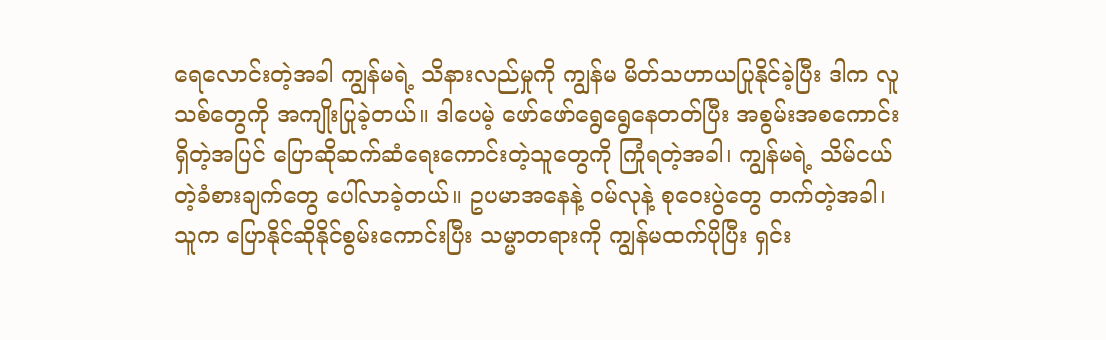ရေလောင်းတဲ့အခါ ကျွန်မရဲ့ သိနားလည်မှုကို ကျွန်မ မိတ်သဟာယပြုနိုင်ခဲ့ပြီး ဒါက လူသစ်တွေကို အကျိုးပြုခဲ့တယ်။ ဒါပေမဲ့ ဖော်ဖော်ရွေရွေနေတတ်ပြီး အစွမ်းအစကောင်းရှိတဲ့အပြင် ပြောဆိုဆက်ဆံရေးကောင်းတဲ့သူတွေကို ကြုံရတဲ့အခါ၊ ကျွန်မရဲ့ သိမ်ငယ်တဲ့ခံစားချက်တွေ ပေါ်လာခဲ့တယ်။ ဥပမာအနေနဲ့ ဝမ်လုနဲ့ စုဝေးပွဲတွေ တက်တဲ့အခါ၊ သူက ပြောနိုင်ဆိုနိုင်စွမ်းကောင်းပြီး သမ္မာတရားကို ကျွန်မထက်ပိုပြီး ရှင်း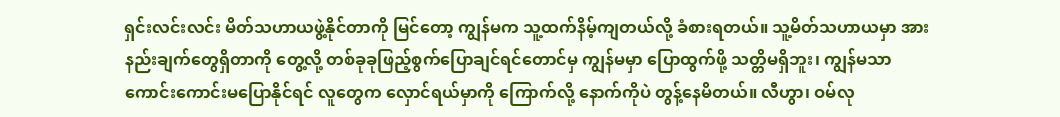ရှင်းလင်းလင်း မိတ်သဟာယဖွဲ့နိုင်တာကို မြင်တော့ ကျွန်မက သူ့ထက်နိမ့်ကျတယ်လို့ ခံစားရတယ်။ သူ့မိတ်သဟာယမှာ အားနည်းချက်တွေရှိတာကို တွေ့လို့ တစ်ခုခုဖြည့်စွက်ပြောချင်ရင်တောင်မှ ကျွန်မမှာ ပြောထွက်ဖို့ သတ္တိမရှိဘူး၊ ကျွန်မသာ ကောင်းကောင်းမပြောနိုင်ရင် လူတွေက လှောင်ရယ်မှာကို ကြောက်လို့ နောက်ကိုပဲ တွန့်နေမိတယ်။ လီဟွာ၊ ဝမ်လု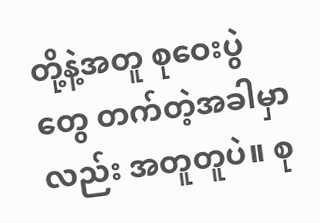တို့နဲ့အတူ စုဝေးပွဲတွေ တက်တဲ့အခါမှာလည်း အတူတူပဲ။ စု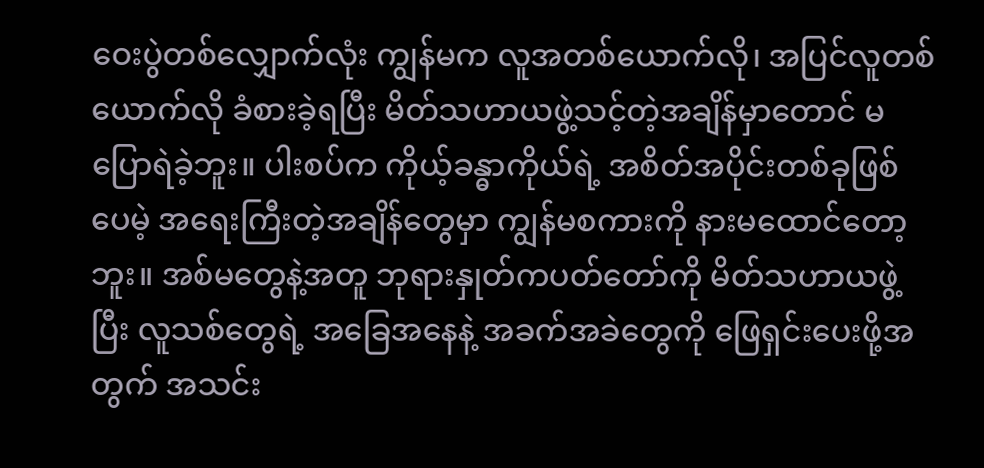ဝေးပွဲတစ်လျှောက်လုံး ကျွန်မက လူအတစ်ယောက်လို၊ အပြင်လူတစ်ယောက်လို ခံစားခဲ့ရပြီး မိတ်သဟာယဖွဲ့သင့်တဲ့အချိန်မှာတောင် မပြောရဲခဲ့ဘူး။ ပါးစပ်က ကိုယ့်ခန္ဓာကိုယ်ရဲ့ အစိတ်အပိုင်းတစ်ခုဖြစ်ပေမဲ့ အရေးကြီးတဲ့အချိန်တွေမှာ ကျွန်မစကားကို နားမထောင်တော့ဘူး။ အစ်မတွေနဲ့အတူ ဘုရားနှုတ်ကပတ်တော်ကို မိတ်သဟာယဖွဲ့ပြီး လူသစ်တွေရဲ့ အခြေအနေနဲ့ အခက်အခဲတွေကို ဖြေရှင်းပေးဖို့အတွက် အသင်း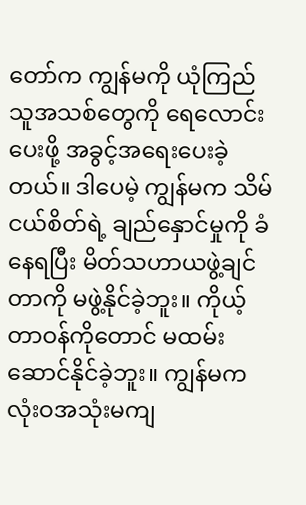တော်က ကျွန်မကို ယုံကြည်သူအသစ်တွေကို ရေလောင်းပေးဖို့ အခွင့်အရေးပေးခဲ့တယ်။ ဒါပေမဲ့ ကျွန်မက သိမ်ငယ်စိတ်ရဲ့ ချည်နှောင်မှုကို ခံနေရပြီး မိတ်သဟာယဖွဲ့ချင်တာကို မဖွဲ့နိုင်ခဲ့ဘူး။ ကိုယ့်တာဝန်ကိုတောင် မထမ်းဆောင်နိုင်ခဲ့ဘူး။ ကျွန်မက လုံးဝအသုံးမကျ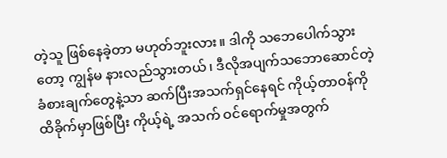တဲ့သူ ဖြစ်နေခဲ့တာ မဟုတ်ဘူးလား။ ဒါကို သဘေပေါက်သွားတော့ ကျွန်မ နားလည်သွားတယ်၊ ဒီလိုအပျက်သဘောဆောင်တဲ့ ခံစားချက်တွေနဲ့သာ ဆက်ပြီးအသက်ရှင်နေရင် ကိုယ့်တာဝန်ကို ထိခိုက်မှာဖြစ်ပြီး ကိုယ့်ရဲ့ အသက် ဝင်ရောက်မှုအတွက်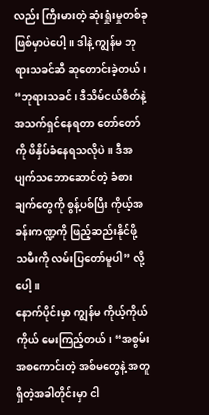လည်း ကြီးမားတဲ့ ဆုံးရှုံးမှုတစ်ခုဖြစ်မှာပဲပေါ့။ ဒါနဲ့ ကျွန်မ ဘုရားသခင်ဆီ ဆုတောင်းခဲ့တယ်၊ “ဘုရားသခင်၊ ဒီသိမ်ငယ်စိတ်နဲ့ အသက်ရှင်နေရတာ တော်တော်ကို ဖိနှိပ်ခံနေရသလိုပဲ။ ဒီအပျက်သဘောဆောင်တဲ့ ခံစားချက်တွေကို စွန့်ပစ်ပြီး ကိုယ့်အခန်းကဏ္ဍကို ဖြည့်ဆည်းနိုင်ဖို့ သမီးကို လမ်းပြတော်မူပါ” လို့ပေါ့။
နောက်ပိုင်းမှာ ကျွန်မ ကိုယ့်ကိုယ်ကိုယ် မေးကြည့်တယ်၊ “အစွမ်းအစကောင်းတဲ့ အစ်မတွေနဲ့ အတူရှိတဲ့အခါတိုင်းမှာ ငါ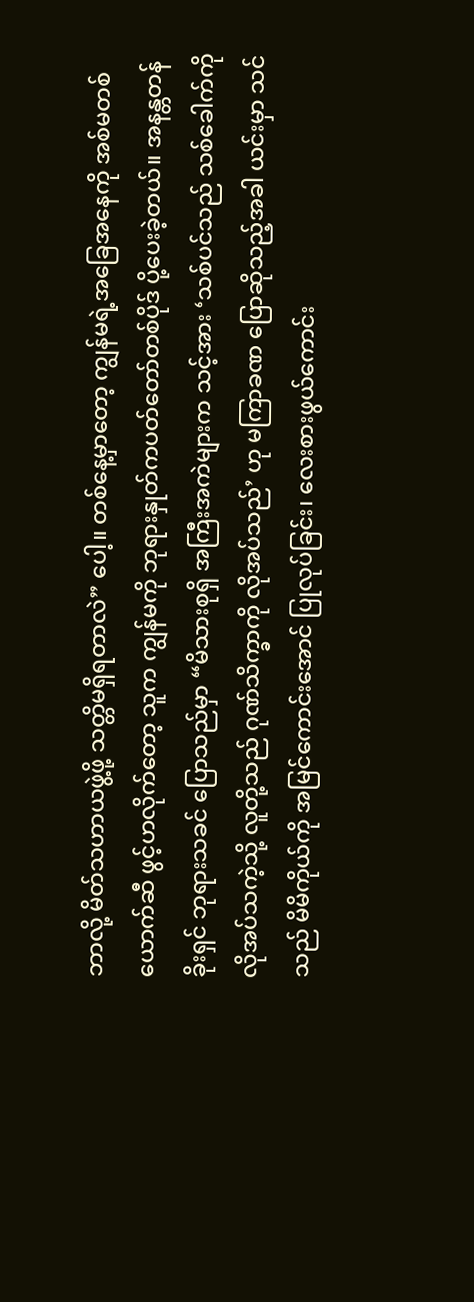ဘာလို့ မိတ်သဟာယဖွဲ့ဖို့ သတ္တိမရှိရတာလဲ” ပေါ့။ တစ်နေ့မှာတော့ ကျွန်မရဲ့အခြေအနေကို အစ်မတစ်ယောက်ဆီ ဖွင့်ဟလိုက်တော့ သူက ကျွန်မကို ဘုရားနှုတ်ကပတ်တော်တစ်ပိုဒ် ပို့ပေးခဲ့တယ်။ အနန္တတန်ခိုးရှင် ဘုရားသခင် ပြောသည်မှာ “မိသားစုရှိ အကြီးအကဲများက သင့်အား ‘သစ်ပင်သည် သစ်ခေါက်ကို လိုအပ်သကဲ့သို့ လူတို့သည် ဂုဏ်သိက္ခာကို လိုအပ်သည်’ ဟု မကြာခဏ ပြောဆိုသည့်အခါ ယင်းမှာ သင်သည် မိမိကိုယ်ကို အမြင်ကောင်းအောင် ပြုလုပ်ခြင်း၊ လေးစားဖွယ်ကောင်း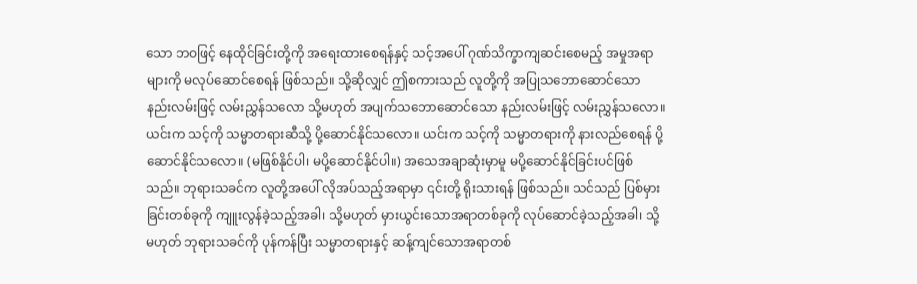သော ဘဝဖြင့် နေထိုင်ခြင်းတို့ကို အရေးထားစေရန်နှင့် သင့်အပေါ် ဂုဏ်သိက္ခာကျဆင်းစေမည့် အမှုအရာများကို မလုပ်ဆောင်စေရန် ဖြစ်သည်။ သို့ဆိုလျှင် ဤစကားသည် လူတို့ကို အပြုသဘောဆောင်သော နည်းလမ်းဖြင့် လမ်းညွှန်သလော သို့မဟုတ် အပျက်သဘောဆောင်သော နည်းလမ်းဖြင့် လမ်းညွှန်သလော။ ယင်းက သင့်ကို သမ္မာတရားဆီသို့ ပို့ဆောင်နိုင်သလော။ ယင်းက သင့်ကို သမ္မာတရားကို နားလည်စေရန် ပို့ဆောင်နိုင်သလော။ (မဖြစ်နိုင်ပါ၊ မပို့ဆောင်နိုင်ပါ။) အသေအချာဆုံးမှာမူ မပို့ဆောင်နိုင်ခြင်းပင်ဖြစ်သည်။ ဘုရားသခင်က လူတို့အပေါ် လိုအပ်သည့်အရာမှာ ၎င်းတို့ ရိုးသားရန် ဖြစ်သည်။ သင်သည် ပြစ်မှားခြင်းတစ်ခုကို ကျူးလွန်ခဲ့သည့်အခါ၊ သို့မဟုတ် မှားယွင်းသောအရာတစ်ခုကို လုပ်ဆောင်ခဲ့သည့်အခါ၊ သို့မဟုတ် ဘုရားသခင်ကို ပုန်ကန်ပြီး သမ္မာတရားနှင့် ဆန့်ကျင်သောအရာတစ်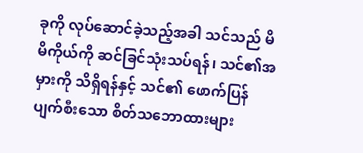ခုကို လုပ်ဆောင်ခဲ့သည့်အခါ သင်သည် မိမိကိုယ်ကို ဆင်ခြင်သုံးသပ်ရန်၊ သင်၏အမှားကို သိရှိရန်နှင့် သင်၏ ဖောက်ပြန်ပျက်စီးသော စိတ်သဘောထားများ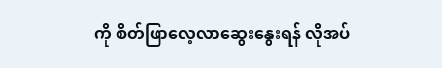ကို စိတ်ဖြာလေ့လာဆွေးနွေးရန် လိုအပ်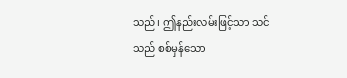သည်၊ ဤနည်းလမ်းဖြင့်သာ သင်သည် စစ်မှန်သော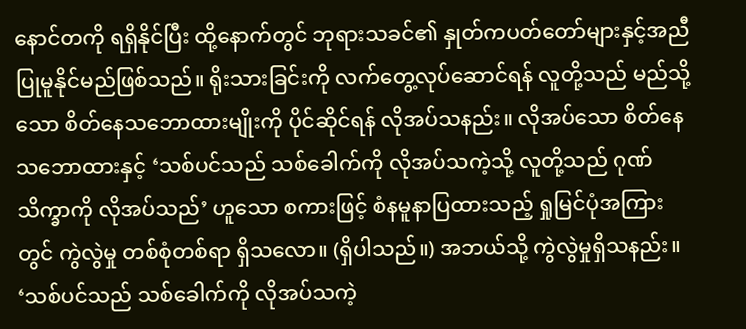နောင်တကို ရရှိနိုင်ပြီး ထို့နောက်တွင် ဘုရားသခင်၏ နှုတ်ကပတ်တော်များနှင့်အညီ ပြုမူနိုင်မည်ဖြစ်သည်။ ရိုးသားခြင်းကို လက်တွေ့လုပ်ဆောင်ရန် လူတို့သည် မည်သို့သော စိတ်နေသဘောထားမျိုးကို ပိုင်ဆိုင်ရန် လိုအပ်သနည်း။ လိုအပ်သော စိတ်နေသဘောထားနှင့် ‘သစ်ပင်သည် သစ်ခေါက်ကို လိုအပ်သကဲ့သို့ လူတို့သည် ဂုဏ်သိက္ခာကို လိုအပ်သည်’ ဟူသော စကားဖြင့် စံနမူနာပြထားသည့် ရှုမြင်ပုံအကြားတွင် ကွဲလွဲမှု တစ်စုံတစ်ရာ ရှိသလော။ (ရှိပါသည်။) အဘယ်သို့ ကွဲလွဲမှုရှိသနည်း။ ‘သစ်ပင်သည် သစ်ခေါက်ကို လိုအပ်သကဲ့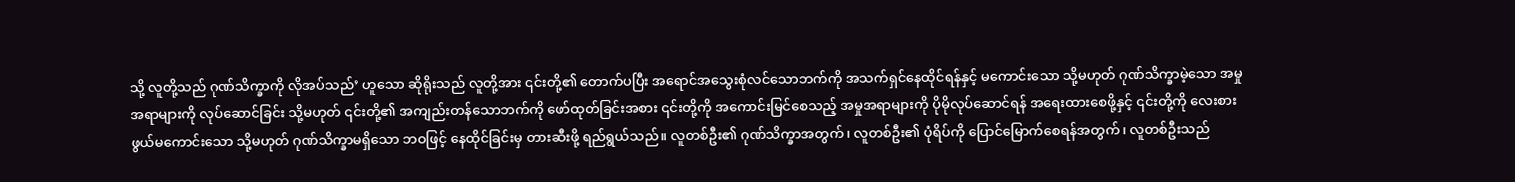သို့ လူတို့သည် ဂုဏ်သိက္ခာကို လိုအပ်သည်’ ဟူသော ဆိုရိုးသည် လူတို့အား ၎င်းတို့၏ တောက်ပပြီး အရောင်အသွေးစုံလင်သောဘက်ကို အသက်ရှင်နေထိုင်ရန်နှင့် မကောင်းသော သို့မဟုတ် ဂုဏ်သိက္ခာမဲ့သော အမှုအရာများကို လုပ်ဆောင်ခြင်း သို့မဟုတ် ၎င်းတို့၏ အကျည်းတန်သောဘက်ကို ဖော်ထုတ်ခြင်းအစား ၎င်းတို့ကို အကောင်းမြင်စေသည့် အမှုအရာများကို ပိုမိုလုပ်ဆောင်ရန် အရေးထားစေဖို့နှင့် ၎င်းတို့ကို လေးစားဖွယ်မကောင်းသော သို့မဟုတ် ဂုဏ်သိက္ခာမရှိသော ဘဝဖြင့် နေထိုင်ခြင်းမှ တားဆီးဖို့ ရည်ရွယ်သည်။ လူတစ်ဦး၏ ဂုဏ်သိက္ခာအတွက်၊ လူတစ်ဦး၏ ပုံရိပ်ကို ပြောင်မြောက်စေရန်အတွက်၊ လူတစ်ဦးသည်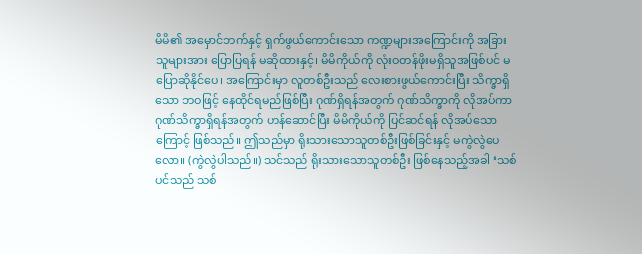မိမိ၏ အမှောင်ဘက်နှင့် ရှက်ဖွယ်ကောင်းသော ကဏ္ဍများအကြောင်းကို အခြားသူများအား ပြောပြရန် မဆိုထားနှင့်၊ မိမိကိုယ်ကို လုံးဝတန်ဖိုးမရှိသူအဖြစ်ပင် မပြောဆိုနိုင်ပေ၊ အကြောင်းမှာ လူတစ်ဦးသည် လေးစားဖွယ်ကောင်းပြီး သိက္ခာရှိသော ဘဝဖြင့် နေထိုင်ရမည်ဖြစ်ပြီး ဂုဏ်ရှိရန်အတွက် ဂုဏ်သိက္ခာကို လိုအပ်ကာ ဂုဏ်သိက္ခာရှိရန်အတွက် ဟန်ဆောင်ပြီး မိမိကိုယ်ကို ပြင်ဆင်ရန် လိုအပ်သောကြောင့် ဖြစ်သည်။ ဤသည်မှာ ရိုးသားသောသူတစ်ဦးဖြစ်ခြင်းနှင့် မကွဲလွဲပေလော။ (ကွဲလွဲပါသည်။) သင်သည် ရိုးသားသောသူတစ်ဦး ဖြစ်နေသည့်အခါ ‘သစ်ပင်သည် သစ်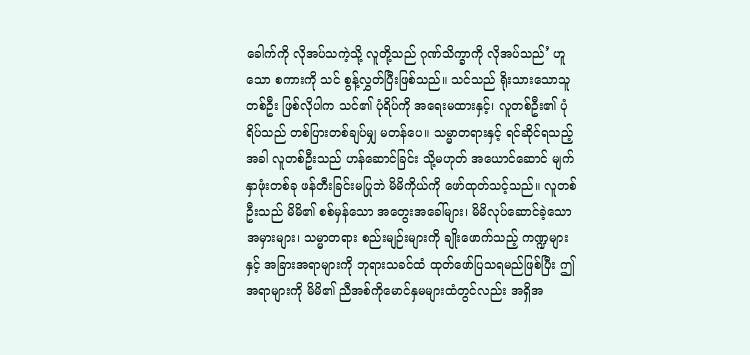ခေါက်ကို လိုအပ်သကဲ့သို့ လူတို့သည် ဂုဏ်သိက္ခာကို လိုအပ်သည်’ ဟူသော စကားကို သင် စွန့်လွှတ်ပြီးဖြစ်သည်။ သင်သည် ရိုးသားသောသူတစ်ဦး ဖြစ်လိုပါက သင်၏ ပုံရိပ်ကို အရေးမထားနှင့်၊ လူတစ်ဦး၏ ပုံရိပ်သည် တစ်ပြားတစ်ချပ်မျှ မတန်ပေ။ သမ္မာတရားနှင့် ရင်ဆိုင်ရသည့်အခါ လူတစ်ဦးသည် ဟန်ဆောင်ခြင်း သို့မဟုတ် အယောင်ဆောင် မျက်နှာဖုံးတစ်ခု ဖန်တီးခြင်းမပြုဘဲ မိမိကိုယ်ကို ဖော်ထုတ်သင့်သည်။ လူတစ်ဦးသည် မိမိ၏ စစ်မှန်သော အတွေးအခေါ်များ၊ မိမိလုပ်ဆောင်ခဲ့သော အမှားများ၊ သမ္မာတရား စည်းမျဉ်းများကို ချိုးဖောက်သည့် ကဏ္ဍများနှင့် အခြားအရာများကို ဘုရားသခင်ထံ ထုတ်ဖော်ပြသရမည်ဖြစ်ပြီး ဤအရာများကို မိမိ၏ ညီအစ်ကိုမောင်နှမများထံတွင်လည်း အရှိအ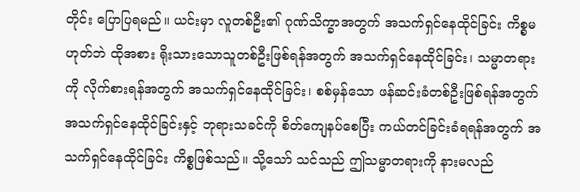တိုင်း ပြောပြရမည်။ ယင်းမှာ လူတစ်ဦး၏ ဂုဏ်သိက္ခာအတွက် အသက်ရှင်နေထိုင်ခြင်း ကိစ္စမဟုတ်ဘဲ ထိုအစား ရိုးသားသောသူတစ်ဦးဖြစ်ရန်အတွက် အသက်ရှင်နေထိုင်ခြင်း၊ သမ္မာတရားကို လိုက်စားရန်အတွက် အသက်ရှင်နေထိုင်ခြင်း၊ စစ်မှန်သော ဖန်ဆင်းခံတစ်ဦးဖြစ်ရန်အတွက် အသက်ရှင်နေထိုင်ခြင်းနှင့် ဘုရားသခင်ကို စိတ်ကျေနပ်စေပြီး ကယ်တင်ခြင်းခံရရန်အတွက် အသက်ရှင်နေထိုင်ခြင်း ကိစ္စဖြစ်သည်။ သို့သော် သင်သည် ဤသမ္မာတရားကို နားမလည်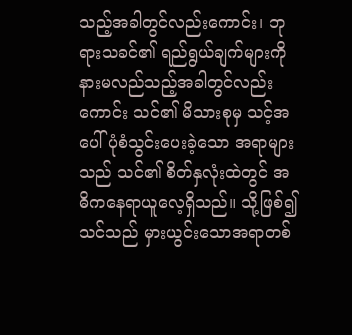သည့်အခါတွင်လည်းကောင်း၊ ဘုရားသခင်၏ ရည်ရွယ်ချက်များကို နားမလည်သည့်အခါတွင်လည်းကောင်း သင်၏ မိသားစုမှ သင့်အပေါ် ပုံစံသွင်းပေးခဲ့သော အရာများသည် သင်၏ စိတ်နှလုံးထဲတွင် အဓိကနေရာယူလေ့ရှိသည်။ သို့ဖြစ်၍ သင်သည် မှားယွင်းသောအရာတစ်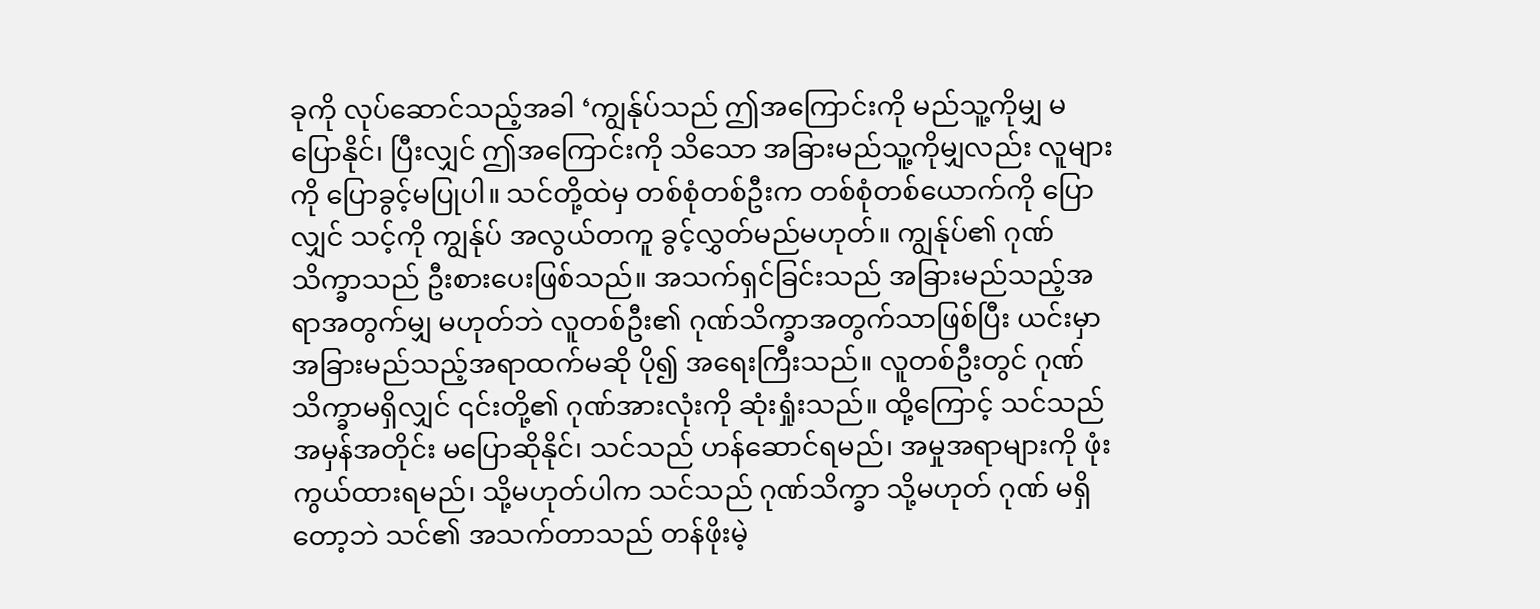ခုကို လုပ်ဆောင်သည့်အခါ ‘ကျွန်ုပ်သည် ဤအကြောင်းကို မည်သူ့ကိုမျှ မပြောနိုင်၊ ပြီးလျှင် ဤအကြောင်းကို သိသော အခြားမည်သူ့ကိုမျှလည်း လူများကို ပြောခွင့်မပြုပါ။ သင်တို့ထဲမှ တစ်စုံတစ်ဦးက တစ်စုံတစ်ယောက်ကို ပြောလျှင် သင့်ကို ကျွန်ုပ် အလွယ်တကူ ခွင့်လွှတ်မည်မဟုတ်။ ကျွန်ုပ်၏ ဂုဏ်သိက္ခာသည် ဦးစားပေးဖြစ်သည်။ အသက်ရှင်ခြင်းသည် အခြားမည်သည့်အရာအတွက်မျှ မဟုတ်ဘဲ လူတစ်ဦး၏ ဂုဏ်သိက္ခာအတွက်သာဖြစ်ပြီး ယင်းမှာ အခြားမည်သည့်အရာထက်မဆို ပို၍ အရေးကြီးသည်။ လူတစ်ဦးတွင် ဂုဏ်သိက္ခာမရှိလျှင် ၎င်းတို့၏ ဂုဏ်အားလုံးကို ဆုံးရှုံးသည်။ ထို့ကြောင့် သင်သည် အမှန်အတိုင်း မပြောဆိုနိုင်၊ သင်သည် ဟန်ဆောင်ရမည်၊ အမှုအရာများကို ဖုံးကွယ်ထားရမည်၊ သို့မဟုတ်ပါက သင်သည် ဂုဏ်သိက္ခာ သို့မဟုတ် ဂုဏ် မရှိတော့ဘဲ သင်၏ အသက်တာသည် တန်ဖိုးမဲ့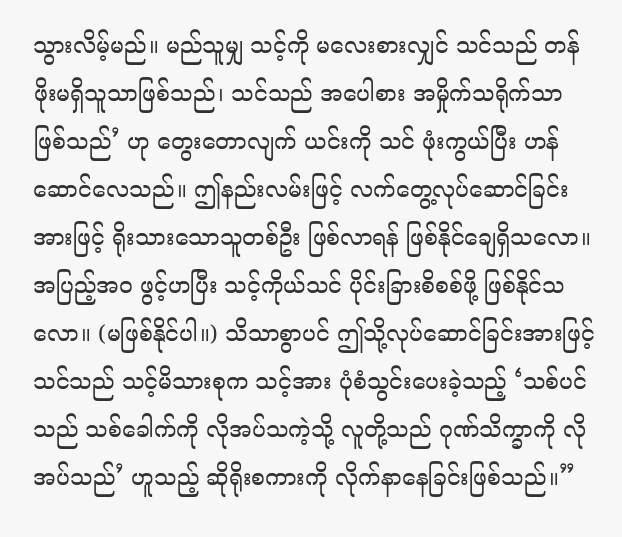သွားလိမ့်မည်။ မည်သူမျှ သင့်ကို မလေးစားလျှင် သင်သည် တန်ဖိုးမရှိသူသာဖြစ်သည်၊ သင်သည် အပေါစား အမှိုက်သရိုက်သာ ဖြစ်သည်’ ဟု တွေးတောလျက် ယင်းကို သင် ဖုံးကွယ်ပြီး ဟန်ဆောင်လေသည်။ ဤနည်းလမ်းဖြင့် လက်တွေ့လုပ်ဆောင်ခြင်းအားဖြင့် ရိုးသားသောသူတစ်ဦး ဖြစ်လာရန် ဖြစ်နိုင်ချေရှိသလော။ အပြည့်အဝ ဖွင့်ဟပြီး သင့်ကိုယ်သင် ပိုင်းခြားစိစစ်ဖို့ ဖြစ်နိုင်သလော။ (မဖြစ်နိုင်ပါ။) သိသာစွာပင် ဤသို့လုပ်ဆောင်ခြင်းအားဖြင့် သင်သည် သင့်မိသားစုက သင့်အား ပုံစံသွင်းပေးခဲ့သည့် ‘သစ်ပင်သည် သစ်ခေါက်ကို လိုအပ်သကဲ့သို့ လူတို့သည် ဂုဏ်သိက္ခာကို လိုအပ်သည်’ ဟူသည့် ဆိုရိုးစကားကို လိုက်နာနေခြင်းဖြစ်သည်။”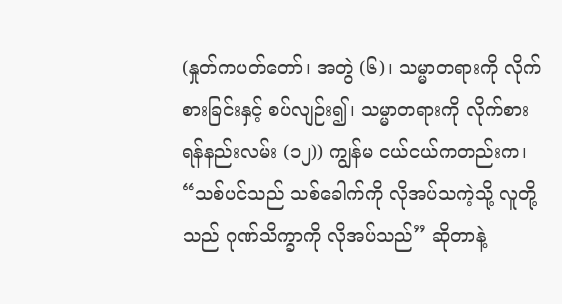(နှုတ်ကပတ်တော်၊ အတွဲ (၆)၊ သမ္မာတရားကို လိုက်စားခြင်းနှင့် စပ်လျဉ်း၍၊ သမ္မာတရားကို လိုက်စားရန်နည်းလမ်း (၁၂)) ကျွန်မ ငယ်ငယ်ကတည်းက၊ “သစ်ပင်သည် သစ်ခေါက်ကို လိုအပ်သကဲ့သို့ လူတို့သည် ဂုဏ်သိက္ခာကို လိုအပ်သည်” ဆိုတာနဲ့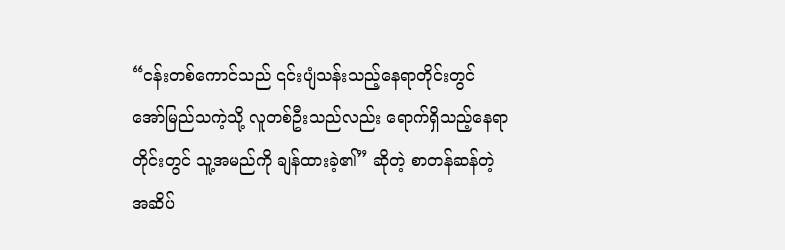“ငန်းတစ်ကောင်သည် ၎င်းပျံသန်းသည့်နေရာတိုင်းတွင် အော်မြည်သကဲ့သို့ လူတစ်ဦးသည်လည်း ရောက်ရှိသည့်နေရာတိုင်းတွင် သူ့အမည်ကို ချန်ထားခဲ့၏” ဆိုတဲ့ စာတန်ဆန်တဲ့ အဆိပ်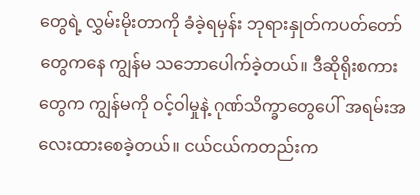တွေရဲ့ လွှမ်းမိုးတာကို ခံခဲ့ရမှန်း ဘုရားနှုတ်ကပတ်တော်တွေကနေ ကျွန်မ သဘောပေါက်ခဲ့တယ်။ ဒီဆိုရိုးစကားတွေက ကျွန်မကို ဝင့်ဝါမှုနဲ့ ဂုဏ်သိက္ခာတွေပေါ် အရမ်းအလေးထားစေခဲ့တယ်။ ငယ်ငယ်ကတည်းက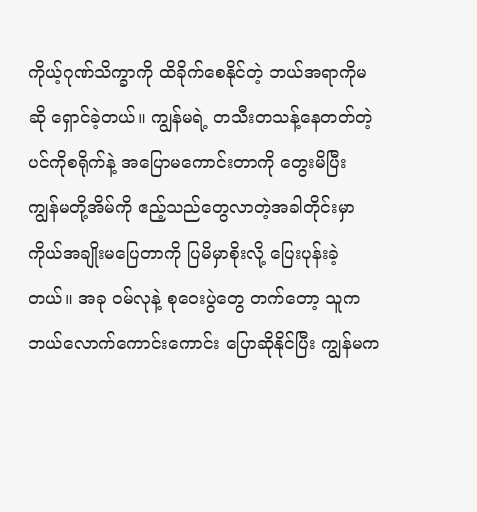ကိုယ့်ဂုဏ်သိက္ခာကို ထိခိုက်စေနိုင်တဲ့ ဘယ်အရာကိုမဆို ရှောင်ခဲ့တယ်။ ကျွန်မရဲ့ တသီးတသန့်နေတတ်တဲ့ ပင်ကိုစရိုက်နဲ့ အပြောမကောင်းတာကို တွေးမိပြီး ကျွန်မတို့အိမ်ကို ဧည့်သည်တွေလာတဲ့အခါတိုင်းမှာ ကိုယ်အချိုးမပြေတာကို ပြမိမှာစိုးလို့ ပြေးပုန်းခဲ့တယ်။ အခု ဝမ်လုနဲ့ စုဝေးပွဲတွေ တက်တော့ သူက ဘယ်လောက်ကောင်းကောင်း ပြောဆိုနိုင်ပြီး ကျွန်မက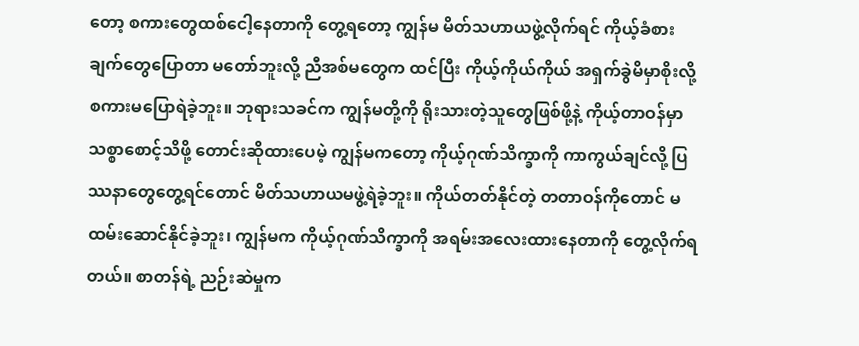တော့ စကားတွေထစ်ငေါ့နေတာကို တွေ့ရတော့ ကျွန်မ မိတ်သဟာယဖွဲ့လိုက်ရင် ကိုယ့်ခံစားချက်တွေပြောတာ မတော်ဘူးလို့ ညီအစ်မတွေက ထင်ပြီး ကိုယ့်ကိုယ်ကိုယ် အရှက်ခွဲမိမှာစိုးလို့ စကားမပြောရဲခဲ့ဘူး။ ဘုရားသခင်က ကျွန်မတို့ကို ရိုးသားတဲ့သူတွေဖြစ်ဖို့နဲ့ ကိုယ့်တာဝန်မှာ သစ္စာစောင့်သိဖို့ တောင်းဆိုထားပေမဲ့ ကျွန်မကတော့ ကိုယ့်ဂုဏ်သိက္ခာကို ကာကွယ်ချင်လို့ ပြဿနာတွေတွေ့ရင်တောင် မိတ်သဟာယမဖွဲ့ရဲခဲ့ဘူး။ ကိုယ်တတ်နိုင်တဲ့ တတာဝန်ကိုတောင် မထမ်းဆောင်နိုင်ခဲ့ဘူး၊ ကျွန်မက ကိုယ့်ဂုဏ်သိက္ခာကို အရမ်းအလေးထားနေတာကို တွေ့လိုက်ရတယ်။ စာတန်ရဲ့ ညဉ်းဆဲမှုက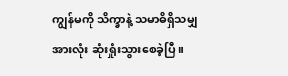ကျွန်မကို သိက္ခာနဲ့ သမာဓိရှိသမျှအားလုံး ဆုံးရှုံးသွားစေခဲ့ပြီ။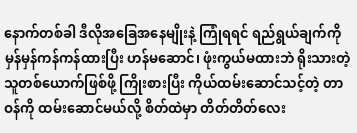နောက်တစ်ခါ ဒီလိုအခြေအနေမျိုးနဲ့ ကြုံရရင် ရည်ရွယ်ချက်ကို မှန်မှန်ကန်ကန်ထားပြီး ဟန်မဆောင်၊ ဖုံးကွယ်မထားဘဲ ရိုးသားတဲ့သူတစ်ယောက်ဖြစ်ဖို့ ကြိုးစားပြီး ကိုယ်ထမ်းဆောင်သင့်တဲ့ တာဝန်ကို ထမ်းဆောင်မယ်လို့ စိတ်ထဲမှာ တိတ်တိတ်လေး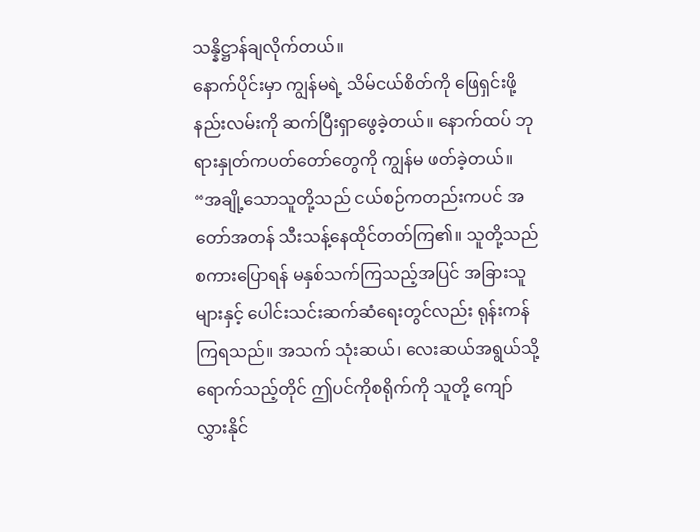သန္နိဋ္ဌာန်ချလိုက်တယ်။
နောက်ပိုင်းမှာ ကျွန်မရဲ့ သိမ်ငယ်စိတ်ကို ဖြေရှင်းဖို့ နည်းလမ်းကို ဆက်ပြီးရှာဖွေခဲ့တယ်။ နောက်ထပ် ဘုရားနှုတ်ကပတ်တော်တွေကို ကျွန်မ ဖတ်ခဲ့တယ်။ “အချို့သောသူတို့သည် ငယ်စဉ်ကတည်းကပင် အတော်အတန် သီးသန့်နေထိုင်တတ်ကြ၏။ သူတို့သည် စကားပြောရန် မနှစ်သက်ကြသည့်အပြင် အခြားသူများနှင့် ပေါင်းသင်းဆက်ဆံရေးတွင်လည်း ရုန်းကန်ကြရသည်။ အသက် သုံးဆယ်၊ လေးဆယ်အရွယ်သို့ ရောက်သည့်တိုင် ဤပင်ကိုစရိုက်ကို သူတို့ ကျော်လွှားနိုင်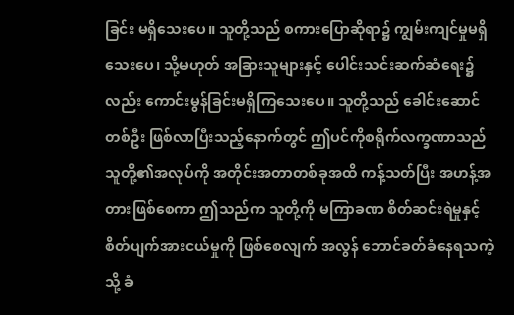ခြင်း မရှိသေးပေ။ သူတို့သည် စကားပြောဆိုရာ၌ ကျွမ်းကျင်မှုမရှိသေးပေ၊ သို့မဟုတ် အခြားသူများနှင့် ပေါင်းသင်းဆက်ဆံရေး၌လည်း ကောင်းမွန်ခြင်းမရှိကြသေးပေ။ သူတို့သည် ခေါင်းဆောင်တစ်ဦး ဖြစ်လာပြီးသည့်နောက်တွင် ဤပင်ကိုစရိုက်လက္ခဏာသည် သူတို့၏အလုပ်ကို အတိုင်းအတာတစ်ခုအထိ ကန့်သတ်ပြီး အဟန့်အတားဖြစ်စေကာ ဤသည်က သူတို့ကို မကြာခဏ စိတ်ဆင်းရဲမှုနှင့် စိတ်ပျက်အားငယ်မှုကို ဖြစ်စေလျက် အလွန် ဘောင်ခတ်ခံနေရသကဲ့သို့ ခံ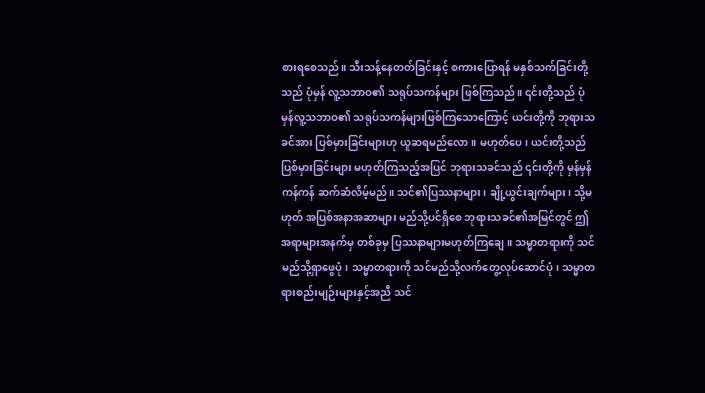စားရစေသည်။ သီးသန့်နေတတ်ခြင်းနှင့် စကားပြောရန် မနှစ်သက်ခြင်းတို့သည် ပုံမှန် လူ့သဘာဝ၏ သရုပ်သကန်များ ဖြစ်ကြသည်။ ၎င်းတို့သည် ပုံမှန်လူ့သဘာဝ၏ သရုပ်သကန်များဖြစ်ကြသောကြောင့် ယင်းတို့ကို ဘုရားသခင်အား ပြစ်မှားခြင်းများဟု ယူဆရမည်လော။ မဟုတ်ပေ၊ ယင်းတို့သည် ပြစ်မှားခြင်းများ မဟုတ်ကြသည့်အပြင် ဘုရားသခင်သည် ၎င်းတို့ကို မှန်မှန်ကန်ကန် ဆက်ဆံလိမ့်မည်။ သင်၏ပြဿနာများ၊ ချို့ယွင်းချက်များ၊ သို့မဟုတ် အပြစ်အနာအဆာများ မည်သို့ပင်ရှိစေ ဘုရားသခင်၏အမြင်တွင် ဤအရာများအနက်မှ တစ်ခုမှ ပြဿနာများမဟုတ်ကြချေ။ သမ္မာတရားကို သင်မည်သို့ရှာဖွေပုံ၊ သမ္မာတရားကို သင်မည်သို့လက်တွေ့လုပ်ဆောင်ပုံ၊ သမ္မာတရားစည်းမျဉ်းများနှင့်အညီ သင်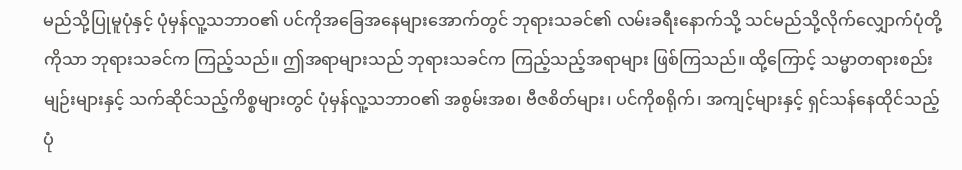မည်သို့ပြုမူပုံနှင့် ပုံမှန်လူ့သဘာဝ၏ ပင်ကိုအခြေအနေများအောက်တွင် ဘုရားသခင်၏ လမ်းခရီးနောက်သို့ သင်မည်သို့လိုက်လျှောက်ပုံတို့ကိုသာ ဘုရားသခင်က ကြည့်သည်။ ဤအရာများသည် ဘုရားသခင်က ကြည့်သည့်အရာများ ဖြစ်ကြသည်။ ထို့ကြောင့် သမ္မာတရားစည်းမျဉ်းများနှင့် သက်ဆိုင်သည့်ကိစ္စများတွင် ပုံမှန်လူ့သဘာဝ၏ အစွမ်းအစ၊ ဗီဇစိတ်များ၊ ပင်ကိုစရိုက်၊ အကျင့်များနှင့် ရှင်သန်နေထိုင်သည့်ပုံ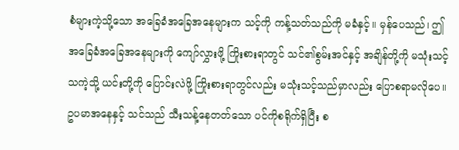စံများကဲ့သို့သော အခြေခံအခြေအနေများက သင့်ကို ကန့်သတ်သည်ကို မခံနှင့်။ မှန်ပေသည်၊ ဤအခြေခံအခြေအနေများကို ကျော်လွှားဖို့ ကြိုးစားရာတွင် သင်၏စွမ်းအင်နှင့် အချိန်တို့ကို မသုံးသင့်သကဲ့သို့ ယင်းတို့ကို ပြောင်းလဲဖို့ ကြိုးစားရာတွင်လည်း မသုံးသင့်သည်မှာလည်း ပြောစရာမလိုပေ။ ဥပမာအနေနှင့် သင်သည် သီးသန့်နေတတ်သော ပင်ကိုစရိုက်ရှိပြီး စ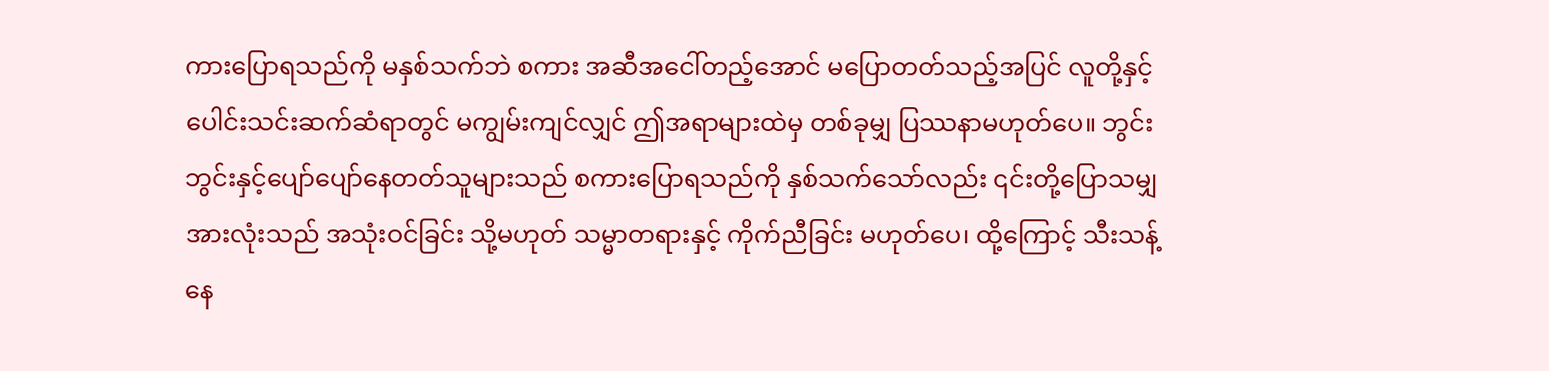ကားပြောရသည်ကို မနှစ်သက်ဘဲ စကား အဆီအငေါ်တည့်အောင် မပြောတတ်သည့်အပြင် လူတို့နှင့် ပေါင်းသင်းဆက်ဆံရာတွင် မကျွမ်းကျင်လျှင် ဤအရာများထဲမှ တစ်ခုမျှ ပြဿနာမဟုတ်ပေ။ ဘွင်းဘွင်းနှင့်ပျော်ပျော်နေတတ်သူများသည် စကားပြောရသည်ကို နှစ်သက်သော်လည်း ၎င်းတို့ပြောသမျှအားလုံးသည် အသုံးဝင်ခြင်း သို့မဟုတ် သမ္မာတရားနှင့် ကိုက်ညီခြင်း မဟုတ်ပေ၊ ထို့ကြောင့် သီးသန့်နေ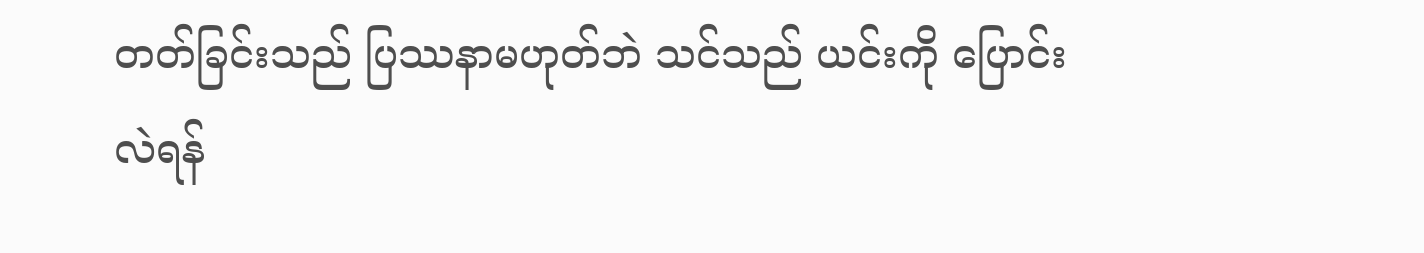တတ်ခြင်းသည် ပြဿနာမဟုတ်ဘဲ သင်သည် ယင်းကို ပြောင်းလဲရန်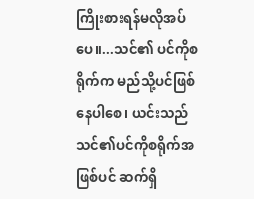ကြိုးစားရန်မလိုအပ်ပေ။...သင်၏ ပင်ကိုစရိုက်က မည်သို့ပင်ဖြစ်နေပါစေ၊ ယင်းသည် သင်၏ပင်ကိုစရိုက်အဖြစ်ပင် ဆက်ရှိ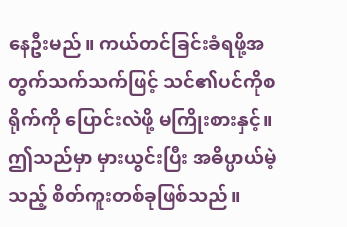နေဦးမည်။ ကယ်တင်ခြင်းခံရဖို့အတွက်သက်သက်ဖြင့် သင်၏ပင်ကိုစရိုက်ကို ပြောင်းလဲဖို့ မကြိုးစားနှင့်။ ဤသည်မှာ မှားယွင်းပြီး အဓိပ္ပာယ်မဲ့သည့် စိတ်ကူးတစ်ခုဖြစ်သည်။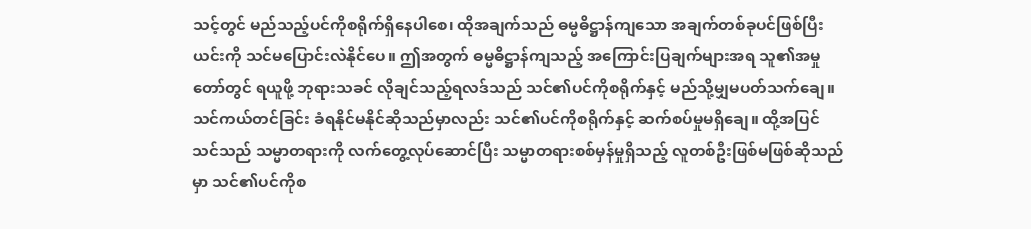သင့်တွင် မည်သည့်ပင်ကိုစရိုက်ရှိနေပါစေ၊ ထိုအချက်သည် ဓမ္မဓိဋ္ဌာန်ကျသော အချက်တစ်ခုပင်ဖြစ်ပြီး ယင်းကို သင်မပြောင်းလဲနိုင်ပေ။ ဤအတွက် ဓမ္မဓိဋ္ဌာန်ကျသည့် အကြောင်းပြချက်များအရ သူ၏အမှုတော်တွင် ရယူဖို့ ဘုရားသခင် လိုချင်သည့်ရလဒ်သည် သင်၏ပင်ကိုစရိုက်နှင့် မည်သို့မျှမပတ်သက်ချေ။ သင်ကယ်တင်ခြင်း ခံရနိုင်မနိုင်ဆိုသည်မှာလည်း သင်၏ပင်ကိုစရိုက်နှင့် ဆက်စပ်မှုမရှိချေ။ ထို့အပြင် သင်သည် သမ္မာတရားကို လက်တွေ့လုပ်ဆောင်ပြီး သမ္မာတရားစစ်မှန်မှုရှိသည့် လူတစ်ဦးဖြစ်မဖြစ်ဆိုသည်မှာ သင်၏ပင်ကိုစ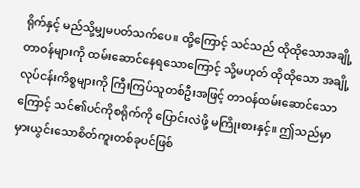ရိုက်နှင့် မည်သို့မျှမပတ်သက်ပေ။ ထို့ကြောင့် သင်သည် ထိုထိုသောအချို့တာဝန်များကို ထမ်းဆောင်နေရသောကြောင့် သို့မဟုတ် ထိုထိုသော အချို့လုပ်ငန်းကိစ္စများကို ကြီးကြပ်သူတစ်ဦးအဖြင့် တာဝန်ထမ်းဆောင်သောကြောင့် သင်၏ပင်ကိုစရိုက်ကို ပြောင်းလဲဖို့ မကြိုးစားနှင့်။ ဤသည်မှာ မှားယွင်းသောစိတ်ကူးတစ်ခုပင်ဖြစ်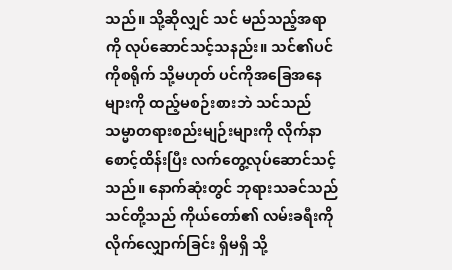သည်။ သို့ဆိုလျှင် သင် မည်သည့်အရာကို လုပ်ဆောင်သင့်သနည်း။ သင်၏ပင်ကိုစရိုက် သို့မဟုတ် ပင်ကိုအခြေအနေများကို ထည့်မစဉ်းစားဘဲ သင်သည် သမ္မာတရားစည်းမျဉ်းများကို လိုက်နာစောင့်ထိန်းပြီး လက်တွေ့လုပ်ဆောင်သင့်သည်။ နောက်ဆုံးတွင် ဘုရားသခင်သည် သင်တို့သည် ကိုယ်တော်၏ လမ်းခရီးကို လိုက်လျှောက်ခြင်း ရှိမရှိ သို့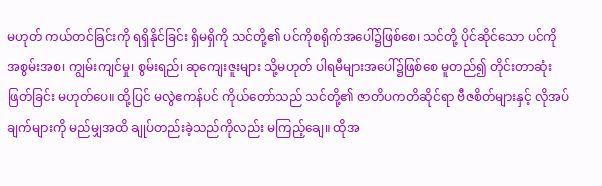မဟုတ် ကယ်တင်ခြင်းကို ရရှိနိုင်ခြင်း ရှိမရှိကို သင်တို့၏ ပင်ကိုစရိုက်အပေါ်၌ဖြစ်စေ၊ သင်တို့ ပိုင်ဆိုင်သော ပင်ကို အစွမ်းအစ၊ ကျွမ်းကျင်မှု၊ စွမ်းရည်၊ ဆုကျေးဇူးများ သို့မဟုတ် ပါရမီများအပေါ်၌ဖြစ်စေ မူတည်၍ တိုင်းတာဆုံးဖြတ်ခြင်း မဟုတ်ပေ။ ထို့ပြင် မလွဲဧကန်ပင် ကိုယ်တော်သည် သင်တို့၏ ဇာတိပကတိဆိုင်ရာ ဗီဇစိတ်များနှင့် လိုအပ်ချက်များကို မည်မျှအထိ ချုပ်တည်းခဲ့သည်ကိုလည်း မကြည့်ချေ။ ထိုအ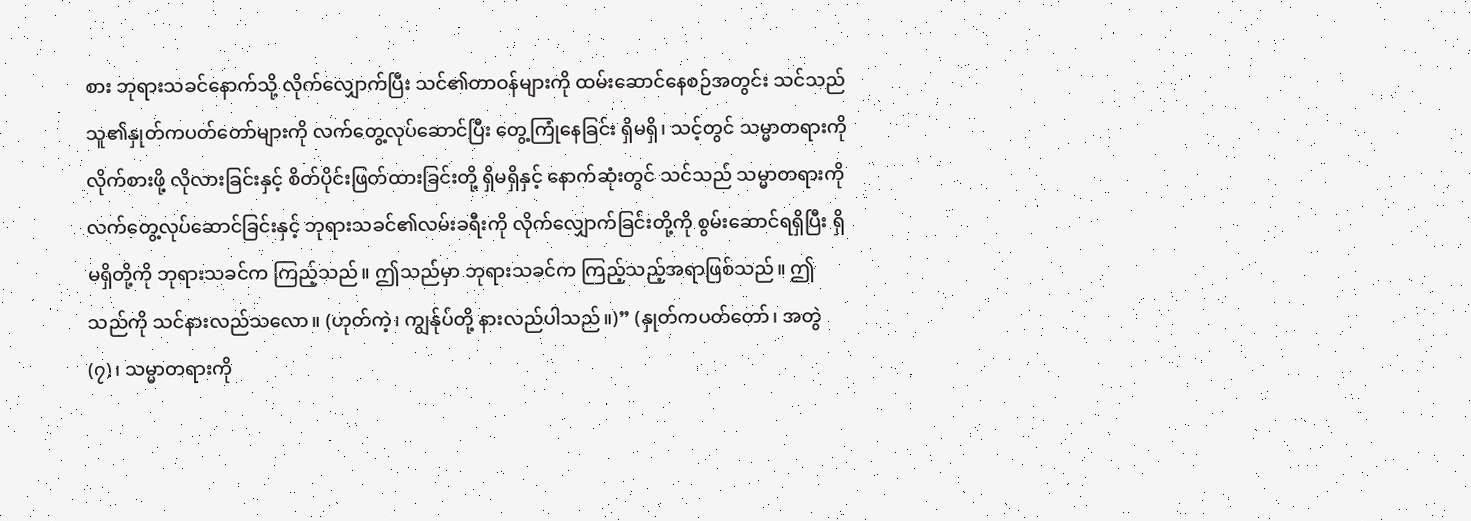စား ဘုရားသခင်နောက်သို့ လိုက်လျှောက်ပြီး သင်၏တာဝန်များကို ထမ်းဆောင်နေစဉ်အတွင်း သင်သည် သူ၏နှုတ်ကပတ်တော်များကို လက်တွေ့လုပ်ဆောင်ပြီး တွေ့ကြုံနေခြင်း ရှိမရှိ၊ သင့်တွင် သမ္မာတရားကို လိုက်စားဖို့ လိုလားခြင်းနှင့် စိတ်ပိုင်းဖြတ်ထားခြင်းတို့ ရှိမရှိနှင့် နောက်ဆုံးတွင် သင်သည် သမ္မာတရားကို လက်တွေ့လုပ်ဆောင်ခြင်းနှင့် ဘုရားသခင်၏လမ်းခရီးကို လိုက်လျှောက်ခြင်းတို့ကို စွမ်းဆောင်ရရှိပြီး ရှိမရှိတို့ကို ဘုရားသခင်က ကြည့်သည်။ ဤသည်မှာ ဘုရားသခင်က ကြည့်သည့်အရာဖြစ်သည်။ ဤသည်ကို သင်နားလည်သလော။ (ဟုတ်ကဲ့၊ ကျွန်ုပ်တို့ နားလည်ပါသည်။)” (နှုတ်ကပတ်တော်၊ အတွဲ (၇)၊ သမ္မာတရားကို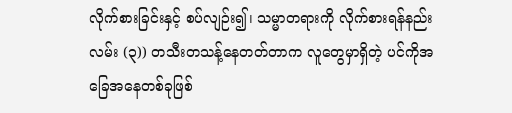လိုက်စားခြင်းနှင့် စပ်လျဉ်း၍၊ သမ္မာတရားကို လိုက်စားရန်နည်းလမ်း (၃)) တသီးတသန့်နေတတ်တာက လူတွေမှာရှိတဲ့ ပင်ကိုအခြေအနေတစ်ခုဖြစ်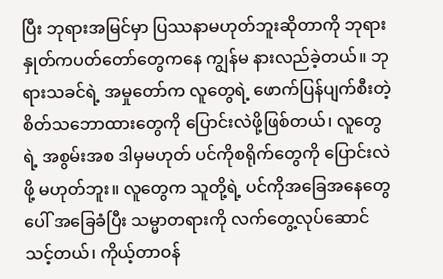ပြီး ဘုရားအမြင်မှာ ပြဿနာမဟုတ်ဘူးဆိုတာကို ဘုရားနှုတ်ကပတ်တော်တွေကနေ ကျွန်မ နားလည်ခဲ့တယ်။ ဘုရားသခင်ရဲ့ အမှုတော်က လူတွေရဲ့ ဖောက်ပြန်ပျက်စီးတဲ့ စိတ်သဘောထားတွေကို ပြောင်းလဲဖို့ဖြစ်တယ်၊ လူတွေရဲ့ အစွမ်းအစ ဒါမှမဟုတ် ပင်ကိုစရိုက်တွေကို ပြောင်းလဲဖို့ မဟုတ်ဘူး။ လူတွေက သူတို့ရဲ့ ပင်ကိုအခြေအနေတွေပေါ် အခြေခံပြီး သမ္မာတရားကို လက်တွေ့လုပ်ဆောင်သင့်တယ်၊ ကိုယ့်တာဝန်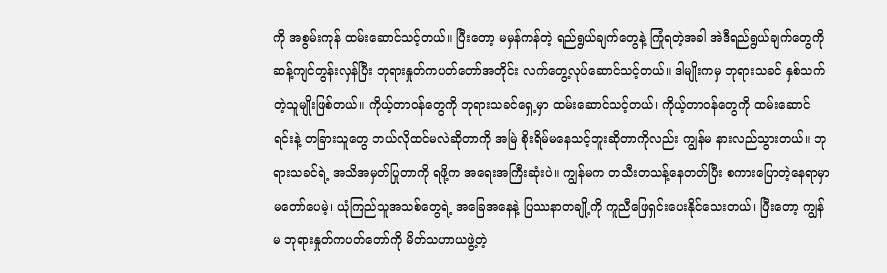ကို အစွမ်းကုန် ထမ်းဆောင်သင့်တယ်။ ပြီးတော့ မမှန်ကန်တဲ့ ရည်ရွယ်ချက်တွေနဲ့ ကြုံရတဲ့အခါ အဲဒီရည်ရွယ်ချက်တွေကို ဆန့်ကျင်တွန်းလှန်ပြီး ဘုရားနှုတ်ကပတ်တော်အတိုင်း လက်တွေ့လုပ်ဆောင်သင့်တယ်။ ဒါမျိုးကမှ ဘုရားသခင် နှစ်သက်တဲ့သူမျိုးဖြစ်တယ်။ ကိုယ့်တာဝန်တွေကို ဘုရားသခင်ရှေ့မှာ ထမ်းဆောင်သင့်တယ်၊ ကိုယ့်တာဝန်တွေကို ထမ်းဆောင်ရင်းနဲ့ တခြားသူတွေ ဘယ်လိုထင်မလဲဆိုတာကို အမြဲ စိုးရိမ်မနေသင့်ဘူးဆိုတာကိုလည်း ကျွန်မ နားလည်သွားတယ်။ ဘုရားသခင်ရဲ့ အသိအမှတ်ပြုတာကို ရဖို့က အရေးအကြီးဆုံးပဲ။ ကျွန်မက တသီးတသန့်နေတတ်ပြီး စကားပြောတဲ့နေရာမှာ မတော်ပေမဲ့၊ ယုံကြည်သူအသစ်တွေရဲ့ အခြေအနေနဲ့ ပြဿနာတချို့ကို ကူညီဖြေရှင်းပေးနိုင်သေးတယ်၊ ပြီးတော့ ကျွန်မ ဘုရားနှုတ်ကပတ်တော်ကို မိတ်သဟာယဖွဲ့တဲ့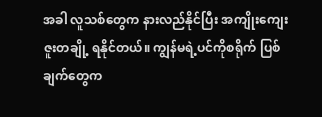အခါ လူသစ်တွေက နားလည်နိုင်ပြီး အကျိုးကျေးဇူးတချို့ ရနိုင်တယ်။ ကျွန်မရဲ့ပင်ကိုစရိုက် ပြစ်ချက်တွေက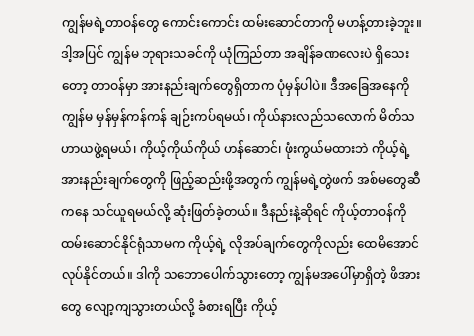ကျွန်မရဲ့တာဝန်တွေ ကောင်းကောင်း ထမ်းဆောင်တာကို မဟန့်တားခဲ့ဘူး။ ဒါ့အပြင် ကျွန်မ ဘုရားသခင်ကို ယုံကြည်တာ အချိန်ခဏလေးပဲ ရှိသေးတော့ တာဝန်မှာ အားနည်းချက်တွေရှိတာက ပုံမှန်ပါပဲ။ ဒီအခြေအနေကို ကျွန်မ မှန်မှန်ကန်ကန် ချဉ်းကပ်ရမယ်၊ ကိုယ်နားလည်သလောက် မိတ်သဟာယဖွဲ့ရမယ်၊ ကိုယ့်ကိုယ်ကိုယ် ဟန်ဆောင်၊ ဖုံးကွယ်မထားဘဲ ကိုယ့်ရဲ့အားနည်းချက်တွေကို ဖြည့်ဆည်းဖို့အတွက် ကျွန်မရဲ့တွဲဖက် အစ်မတွေဆီကနေ သင်ယူရမယ်လို့ ဆုံးဖြတ်ခဲ့တယ်။ ဒီနည်းနဲ့ဆိုရင် ကိုယ့်တာဝန်ကို ထမ်းဆောင်နိုင်ရုံသာမက ကိုယ့်ရဲ့ လိုအပ်ချက်တွေကိုလည်း ထေမိအောင်လုပ်နိုင်တယ်။ ဒါကို သဘောပေါက်သွားတော့ ကျွန်မအပေါ်မှာရှိတဲ့ ဖိအားတွေ လျော့ကျသွားတယ်လို့ ခံစားရပြီး ကိုယ့်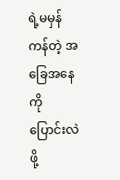ရဲ့မမှန်ကန်တဲ့ အခြေအနေကို ပြောင်းလဲဖို့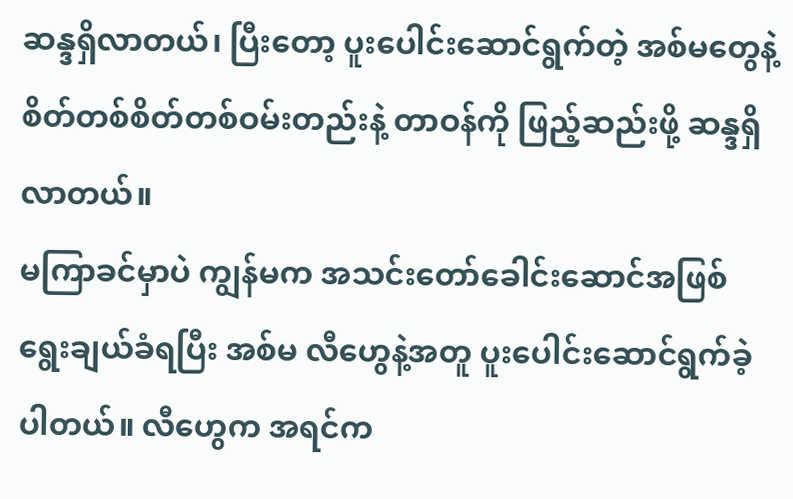ဆန္ဒရှိလာတယ်၊ ပြီးတော့ ပူးပေါင်းဆောင်ရွက်တဲ့ အစ်မတွေနဲ့ စိတ်တစ်စိတ်တစ်ဝမ်းတည်းနဲ့ တာဝန်ကို ဖြည့်ဆည်းဖို့ ဆန္ဒရှိလာတယ်။
မကြာခင်မှာပဲ ကျွန်မက အသင်းတော်ခေါင်းဆောင်အဖြစ် ရွေးချယ်ခံရပြီး အစ်မ လီဟွေနဲ့အတူ ပူးပေါင်းဆောင်ရွက်ခဲ့ပါတယ်။ လီဟွေက အရင်က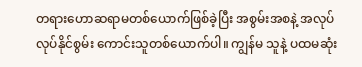တရားဟောဆရာမတစ်ယောက်ဖြစ်ခဲ့ပြီး အစွမ်းအစနဲ့ အလုပ်လုပ်နိုင်စွမ်း ကောင်းသူတစ်ယောက်ပါ။ ကျွန်မ သူနဲ့ ပထမဆုံး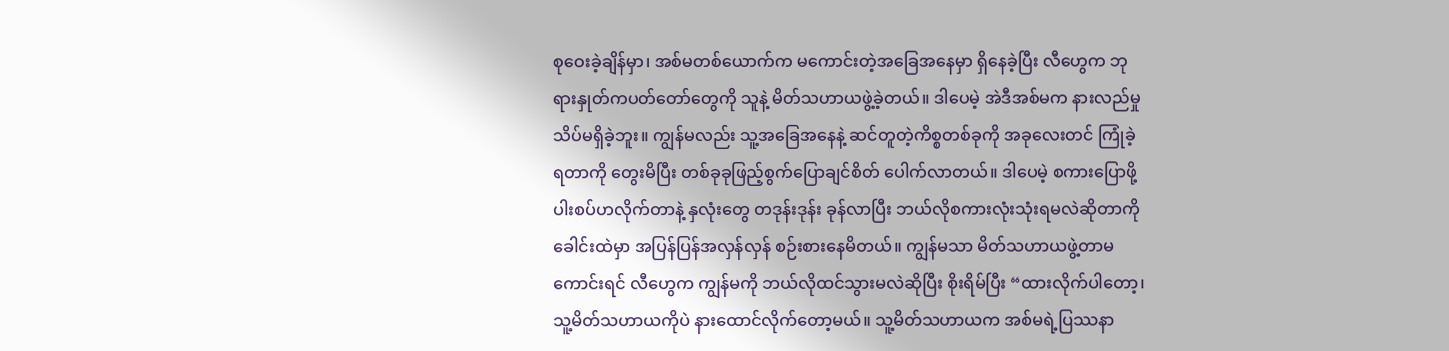စုဝေးခဲ့ချိန်မှာ၊ အစ်မတစ်ယောက်က မကောင်းတဲ့အခြေအနေမှာ ရှိနေခဲ့ပြီး လီဟွေက ဘုရားနှုတ်ကပတ်တော်တွေကို သူနဲ့ မိတ်သဟာယဖွဲ့ခဲ့တယ်။ ဒါပေမဲ့ အဲဒီအစ်မက နားလည်မှုသိပ်မရှိခဲ့ဘူး။ ကျွန်မလည်း သူ့အခြေအနေနဲ့ ဆင်တူတဲ့ကိစ္စတစ်ခုကို အခုလေးတင် ကြုံခဲ့ရတာကို တွေးမိပြီး တစ်ခုခုဖြည့်စွက်ပြောချင်စိတ် ပေါက်လာတယ်။ ဒါပေမဲ့ စကားပြောဖို့ ပါးစပ်ဟလိုက်တာနဲ့ နှလုံးတွေ တဒုန်းဒုန်း ခုန်လာပြီး ဘယ်လိုစကားလုံးသုံးရမလဲဆိုတာကို ခေါင်းထဲမှာ အပြန်ပြန်အလှန်လှန် စဉ်းစားနေမိတယ်။ ကျွန်မသာ မိတ်သဟာယဖွဲ့တာမကောင်းရင် လီဟွေက ကျွန်မကို ဘယ်လိုထင်သွားမလဲဆိုပြီး စိုးရိမ်ပြီး “ထားလိုက်ပါတော့၊ သူ့မိတ်သဟာယကိုပဲ နားထောင်လိုက်တော့မယ်။ သူ့မိတ်သဟာယက အစ်မရဲ့ပြဿနာ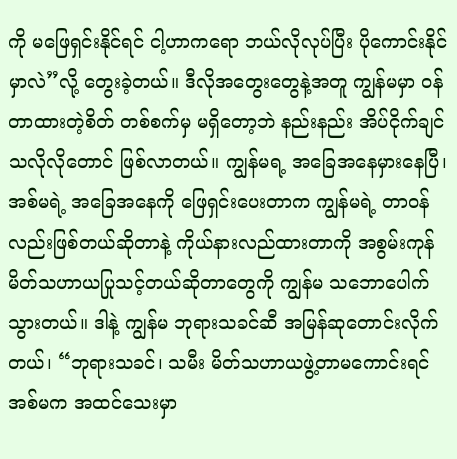ကို မဖြေရှင်းနိုင်ရင် ငါ့ဟာကရော ဘယ်လိုလုပ်ပြီး ပိုကောင်းနိုင်မှာလဲ”လို့ တွေးခဲ့တယ်။ ဒီလိုအတွေးတွေနဲ့အတူ ကျွန်မမှာ ဝန်တာထားတဲ့စိတ် တစ်စက်မှ မရှိတော့ဘဲ နည်းနည်း အိပ်ငိုက်ချင်သလိုလိုတောင် ဖြစ်လာတယ်။ ကျွန်မရ့ အခြေအနေမှားနေပြီ၊ အစ်မရဲ့ အခြေအနေကို ဖြေရှင်းပေးတာက ကျွန်မရဲ့ တာဝန်လည်းဖြစ်တယ်ဆိုတာနဲ့ ကိုယ်နားလည်ထားတာကို အစွမ်းကုန် မိတ်သဟာယပြုသင့်တယ်ဆိုတာတွေကို ကျွန်မ သဘောပေါက်သွားတယ်။ ဒါနဲ့ ကျွန်မ ဘုရားသခင်ဆီ အမြန်ဆုတောင်းလိုက်တယ်၊ “ဘုရားသခင်၊ သမီး မိတ်သဟာယဖွဲ့တာမကောင်းရင် အစ်မက အထင်သေးမှာ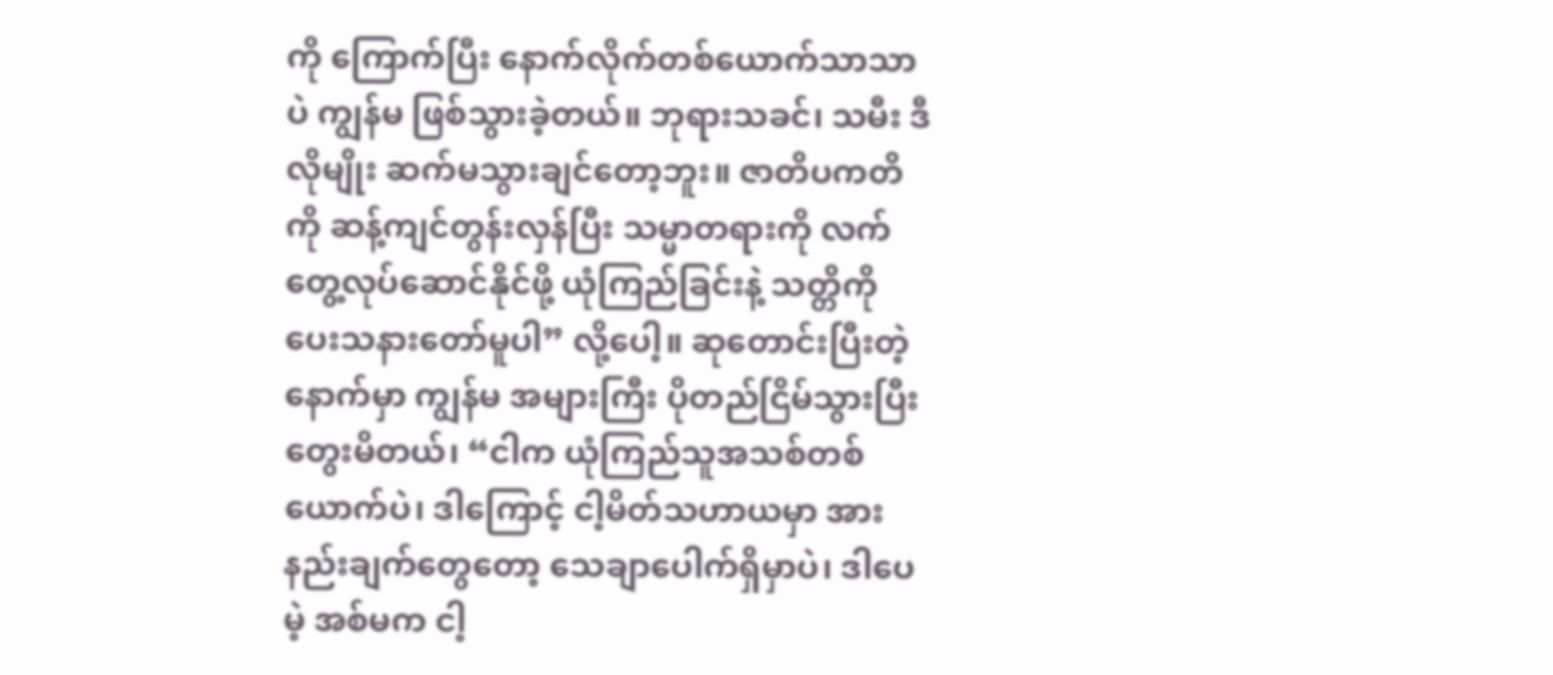ကို ကြောက်ပြီး နောက်လိုက်တစ်ယောက်သာသာပဲ ကျွန်မ ဖြစ်သွားခဲ့တယ်။ ဘုရားသခင်၊ သမီး ဒီလိုမျိုး ဆက်မသွားချင်တော့ဘူး။ ဇာတိပကတိကို ဆန့်ကျင်တွန်းလှန်ပြီး သမ္မာတရားကို လက်တွေ့လုပ်ဆောင်နိုင်ဖို့ ယုံကြည်ခြင်းနဲ့ သတ္တိကို ပေးသနားတော်မူပါ” လို့ပေါ့။ ဆုတောင်းပြီးတဲ့နောက်မှာ ကျွန်မ အများကြီး ပိုတည်ငြိမ်သွားပြီး တွေးမိတယ်၊ “ငါက ယုံကြည်သူအသစ်တစ်ယောက်ပဲ၊ ဒါကြောင့် ငါ့မိတ်သဟာယမှာ အားနည်းချက်တွေတော့ သေချာပေါက်ရှိမှာပဲ၊ ဒါပေမဲ့ အစ်မက ငါ့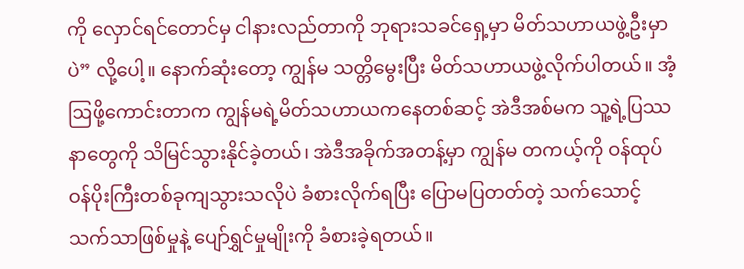ကို လှောင်ရင်တောင်မှ ငါနားလည်တာကို ဘုရားသခင်ရှေ့မှာ မိတ်သဟာယဖွဲ့ဦးမှာပဲ” လို့ပေါ့။ နောက်ဆုံးတော့ ကျွန်မ သတ္တိမွေးပြီး မိတ်သဟာယဖွဲ့လိုက်ပါတယ်။ အံ့ဩဖို့ကောင်းတာက ကျွန်မရဲ့မိတ်သဟာယကနေတစ်ဆင့် အဲဒီအစ်မက သူ့ရဲ့ပြဿနာတွေကို သိမြင်သွားနိုင်ခဲ့တယ်၊ အဲဒီအခိုက်အတန့်မှာ ကျွန်မ တကယ့်ကို ဝန်ထုပ်ဝန်ပိုးကြီးတစ်ခုကျသွားသလိုပဲ ခံစားလိုက်ရပြီး ပြောမပြတတ်တဲ့ သက်သောင့်သက်သာဖြစ်မှုနဲ့ ပျော်ရွှင်မှုမျိုးကို ခံစားခဲ့ရတယ်။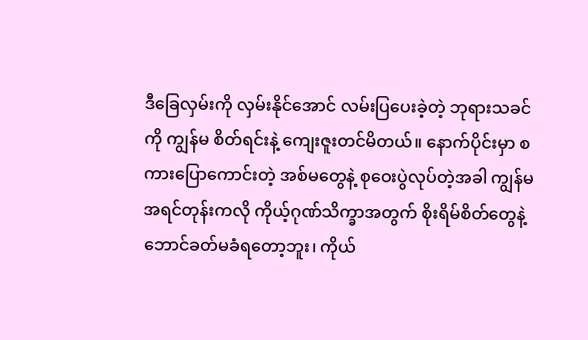ဒီခြေလှမ်းကို လှမ်းနိုင်အောင် လမ်းပြပေးခဲ့တဲ့ ဘုရားသခင်ကို ကျွန်မ စိတ်ရင်းနဲ့ ကျေးဇူးတင်မိတယ်။ နောက်ပိုင်းမှာ စကားပြောကောင်းတဲ့ အစ်မတွေနဲ့ စုဝေးပွဲလုပ်တဲ့အခါ ကျွန်မ အရင်တုန်းကလို ကိုယ့်ဂုဏ်သိက္ခာအတွက် စိုးရိမ်စိတ်တွေနဲ့ ဘောင်ခတ်မခံရတော့ဘူး၊ ကိုယ်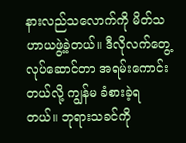နားလည်သလောက်ကို မိတ်သဟာယဖွဲ့ခဲ့တယ်။ ဒီလိုလက်တွေ့လုပ်ဆောင်တာ အရမ်းကောင်းတယ်လို့ ကျွန်မ ခံစားခဲ့ရတယ်။ ဘုရားသခင်ကို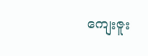ကျေးဇူး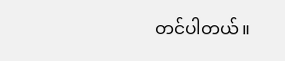တင်ပါတယ်။